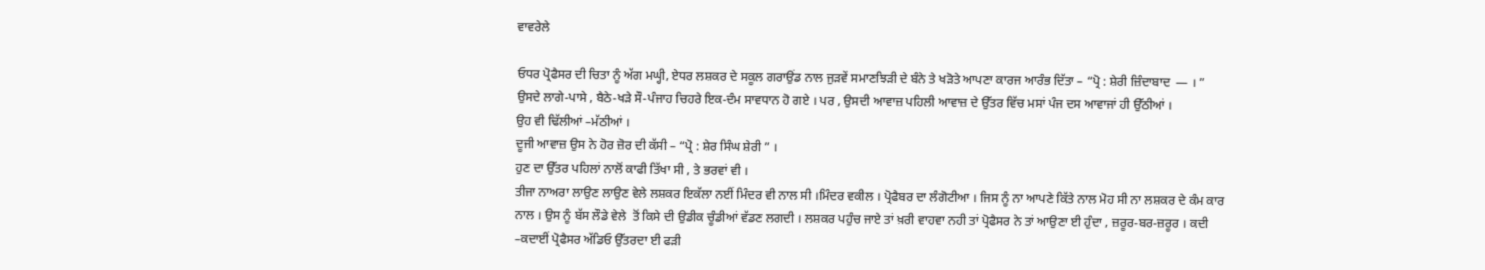ਵਾਵਰੇਲੇ

ਓਧਰ ਪ੍ਰੋਫੈਸਰ ਦੀ ਚਿਤਾ ਨੂੰ ਅੱਗ ਮਘ੍ਹੀ, ਏਧਰ ਲਸ਼ਕਰ ਦੇ ਸਕੂਲ ਗਰਾਉਂਡ ਨਾਲ ਜੁੜਵੇਂ ਸਮਾਣਝਿੜੀ ਦੇ ਬੰਨੇ ਤੇ ਖੜੋਤੇ ਆਪਣਾ ਕਾਰਜ ਆਰੰਭ ਦਿੱਤਾ – “ਪ੍ਰੋ : ਸ਼ੇਰੀ ਜ਼ਿੰਦਾਬਾਦ  — । ”
ਉਸਦੇ ਲਾਗੇ-ਪਾਸੇ , ਬੈਠੇ-ਖੜੇ ਸੌ-ਪੰਜਾਹ ਚਿਹਰੇ ਇਕ-ਦੰਮ ਸਾਵਧਾਨ ਹੋ ਗਏ । ਪਰ , ਉਸਦੀ ਆਵਾਜ਼ ਪਹਿਲੀ ਆਵਾਜ਼ ਦੇ ਉੱਤਰ ਵਿੱਚ ਮਸਾਂ ਪੰਜ ਦਸ ਆਵਾਜਾਂ ਹੀ ਉੱਠੀਆਂ ।
ਉਹ ਵੀ ਢਿੱਲੀਆਂ –ਮੱਠੀਆਂ ।
ਦੂਜੀ ਆਵਾਜ਼ ਉਸ ਨੇ ਹੋਰ ਜ਼ੋਰ ਦੀ ਕੱਸੀ – “ਪ੍ਰੋ : ਸ਼ੇਰ ਸਿੰਘ ਸ਼ੇਰੀ ” ।
ਹੁਣ ਦਾ ਉੱਤਰ ਪਹਿਲਾਂ ਨਾਲੋਂ ਕਾਫੀ ਤਿੱਖਾ ਸੀ , ਤੇ ਭਰਵਾਂ ਵੀ ।
ਤੀਜਾ ਨਾਅਰਾ ਲਾਉਣ ਲਾਉਣ ਵੇਲੇ ਲਸ਼ਕਰ ਇਕੱਲਾ ਨਈਂ ਮਿੰਦਰ ਵੀ ਨਾਲ ਸੀ ।ਮਿੰਦਰ ਵਕੀਲ । ਪ੍ਰੋਫੈਬਰ ਦਾ ਲੰਗੋਟੀਆ । ਜਿਸ ਨੂੰ ਨਾ ਆਪਣੇ ਕਿੱਤੇ ਨਾਲ ਮੋਹ ਸੀ ਨਾ ਲਸ਼ਕਰ ਦੇ ਕੰਮ ਕਾਰ ਨਾਲ । ਉਸ ਨੂੰ ਬੱਸ ਲੌਡੇ ਵੇਲੇ  ਤੋਂ ਕਿਸੇ ਦੀ ਉਡੀਕ ਚੂੰਡੀਆਂ ਵੱਡਣ ਲਗਦੀ । ਲਸ਼ਕਰ ਪਹੁੰਚ ਜਾਏ ਤਾਂ ਖ਼ਰੀ ਵਾਹਵਾ ਨਹੀ ਤਾਂ ਪ੍ਰੋਫੈਸਰ ਨੇ ਤਾਂ ਆਉਣਾ ਈ ਹੁੰਦਾ , ਜ਼ਰੂਰ-ਬਰ-ਜ਼ਰੂਰ । ਕਦੀ –ਕਦਾਈਂ ਪ੍ਰੋਫੈਸਰ ਅੱਡਿਓ ਉੱਤਰਦਾ ਈ ਫੜੀ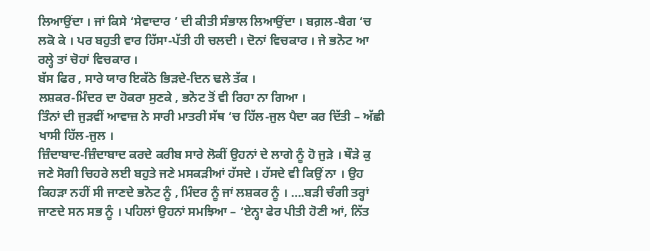ਲਿਆਉਂਦਾ । ਜਾਂ ਕਿਸੇ ‘ਸੇਵਾਦਾਰ ’ ਦੀ ਕੀਤੀ ਸੰਭਾਲ ਲਿਆਉਂਦਾ । ਬਗ਼ਲ-ਬੈਗ ‘ਚ ਲਕੋ ਕੇ । ਪਰ ਬਹੁਤੀ ਵਾਰ ਹਿੱਸਾ-ਪੱਤੀ ਹੀ ਚਲਦੀ । ਦੋਨਾਂ ਵਿਚਕਾਰ । ਜੇ ਭਨੋਟ ਆ ਰਲ੍ਹੇ ਤਾਂ ਚੋਹਾਂ ਵਿਚਕਾਰ ।
ਬੱਸ ਫਿਰ , ਸਾਰੇ ਯਾਰ ਇਕੱਠੇ ਭਿੜਦੇ-ਦਿਨ ਢਲੇ ਤੱਕ ।
ਲਸ਼ਕਰ-ਮਿੰਦਰ ਦਾ ਹੋਕਰਾ ਸੁਣਕੇ , ਭਨੋਟ ਤੋਂ ਵੀ ਰਿਹਾ ਨਾ ਗਿਆ ।
ਤਿੰਨਾਂ ਦੀ ਜੁੜਵੀਂ ਆਵਾਜ਼ ਨੇ ਸਾਰੀ ਮਾਤਰੀ ਸੱਥ ‘ਚ ਹਿੱਲ-ਜੁਲ ਪੈਦਾ ਕਰ ਦਿੱਤੀ – ਅੱਛੀ ਖਾਸੀ ਹਿੱਲ-ਜੁਲ ।
ਜ਼ਿੰਦਾਬਾਦ-ਜ਼ਿੰਦਾਬਾਦ ਕਰਦੇ ਕਰੀਬ ਸਾਰੇ ਲੋਕੀਂ ਉਹਨਾਂ ਦੇ ਲਾਗੇ ਨੂੰ ਹੋ ਜੁੜੇ । ਥੌੜੇ ਕੁ ਜਣੇ ਸੋਗੀ ਚਿਹਰੇ ਲਈ ਬਹੁਤੇ ਜਣੇ ਮਸਕੜੀਆਂ ਹੱਸਦੇ । ਹੱਸਦੇ ਵੀ ਕਿਉਂ ਨਾ । ਉਹ ਕਿਹੜਾ ਨਹੀਂ ਸੀ ਜਾਣਦੇ ਭਨੋਟ ਨੂੰ , ਮਿੰਦਰ ਨੂੰ ਜਾਂ ਲਸ਼ਕਰ ਨੂੰ । ….ਬੜੀ ਚੰਗੀ ਤਰ੍ਹਾਂ ਜਾਣਦੇ ਸਨ ਸਭ ਨੂੰ । ਪਹਿਲਾਂ ਉਹਨਾਂ ਸਮਝਿਆ – ‘ਏਨ੍ਹਾ ਫੇਰ ਪੀਤੀ ਹੋਣੀ ਆਂ, ਨਿੱਤ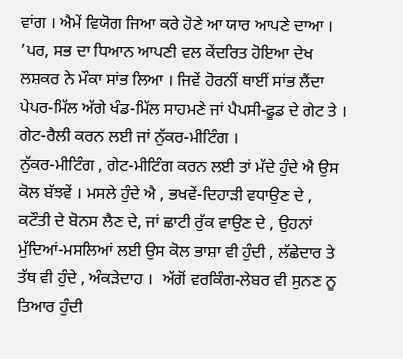ਵਾਂਗ । ਐਮੇਂ ਵਿਯੋਗ ਜਿਆ ਕਰੇ ਹੋਣੇ ਆ ਯਾਰ ਆਪਣੇ ਦਾਆ । ’ਪਰ, ਸਭ ਦਾ ਧਿਆਨ ਆਪਣੀ ਵਲ ਕੇਂਦਰਿਤ ਹੋਇਆ ਦੇਖ ਲਸ਼ਕਰ ਨੇ ਮੌਕਾ ਸਾਂਭ ਲਿਆ । ਜਿਵੇਂ ਹੋਰਨੀਂ ਥਾਈਂ ਸਾਂਭ ਲੈਂਦਾ ਪੇਪਰ-ਮਿੱਲ ਅੱਗੇ ਖੰਡ-ਮਿੱਲ ਸਾਹਮਣੇ ਜਾਂ ਪੈਪਸੀ-ਫੂਡ ਦੇ ਗੇਟ ਤੇ । ਗੇਟ-ਰੈਲੀ ਕਰਨ ਲਈ ਜਾਂ ਨੁੱਕਰ-ਮੀਟਿੰਗ ।
ਨੁੱਕਰ-ਮੀਟਿੰਗ , ਗੇਟ-ਮੀਟਿੰਗ ਕਰਨ ਲਈ ਤਾਂ ਮੱਦੇ ਹੁੰਦੇ ਐ ਉਸ ਕੋਲ ਬੱਝਵੇਂ । ਮਸਲੇ ਹੁੰਦੇ ਐ , ਭਖਵੇਂ-ਦਿਹਾੜੀ ਵਧਾਉਣ ਦੇ , ਕਟੌਤੀ ਦੇ ਬੋਨਸ ਲੈਣ ਦੇ, ਜਾਂ ਛਾਟੀ ਰੁੱਕ ਵਾਉਣ ਦੇ , ਉਹਨਾਂ ਮੁੱਦਿਆਂ-ਮਸਲਿਆਂ ਲਈ ਉਸ ਕੋਲ ਭਾਸ਼ਾ ਵੀ ਹੁੰਦੀ , ਲੱਛੇਦਾਰ ਤੇ ਤੱਥ ਵੀ ਹੁੰਦੇ , ਅੰਕੜੇਦਾਹ ।  ਅੱਗੋਂ ਵਰਕਿੰਗ-ਲੇਬਰ ਵੀ ਸੁਨਣ ਨੂ ਤਿਆਰ ਹੁੰਦੀ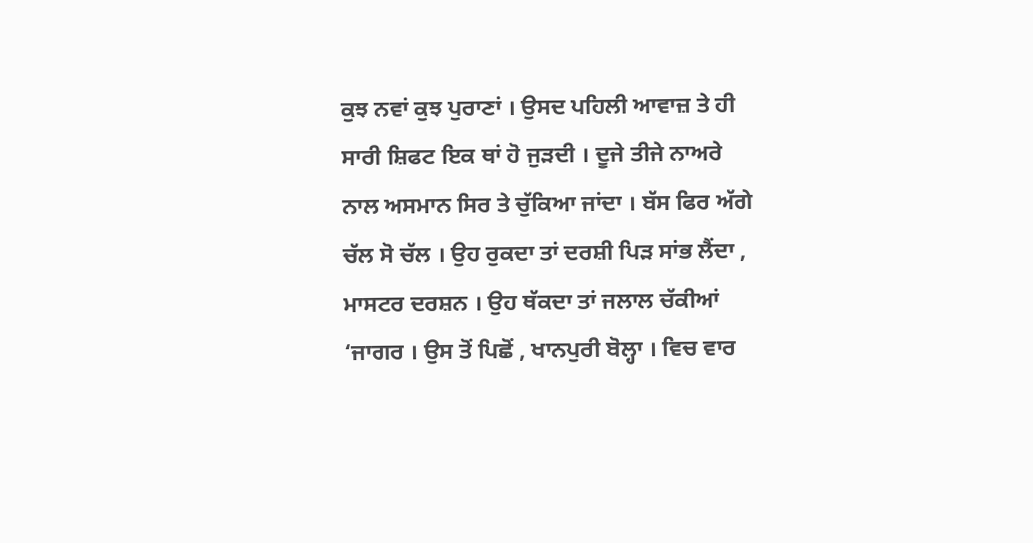ਕੁਝ ਨਵਾਂ ਕੁਝ ਪੁਰਾਣਾਂ । ਉਸਦ ਪਹਿਲੀ ਆਵਾਜ਼ ਤੇ ਹੀ ਸਾਰੀ ਸ਼ਿਫਟ ਇਕ ਥਾਂ ਹੋ ਜੁੜਦੀ । ਦੂਜੇ ਤੀਜੇ ਨਾਅਰੇ ਨਾਲ ਅਸਮਾਨ ਸਿਰ ਤੇ ਚੁੱਕਿਆ ਜਾਂਦਾ । ਬੱਸ ਫਿਰ ਅੱਗੇ ਚੱਲ ਸੋ ਚੱਲ । ਉਹ ਰੁਕਦਾ ਤਾਂ ਦਰਸ਼ੀ ਪਿੜ ਸਾਂਭ ਲੈਂਦਾ , ਮਾਸਟਰ ਦਰਸ਼ਨ । ਉਹ ਥੱਕਦਾ ਤਾਂ ਜਲਾਲ ਚੱਕੀਆਂ ‘ਜਾਗਰ । ਉਸ ਤੋਂ ਪਿਛੋਂ , ਖਾਨਪੁਰੀ ਬੋਲ੍ਹਾ । ਵਿਚ ਵਾਰ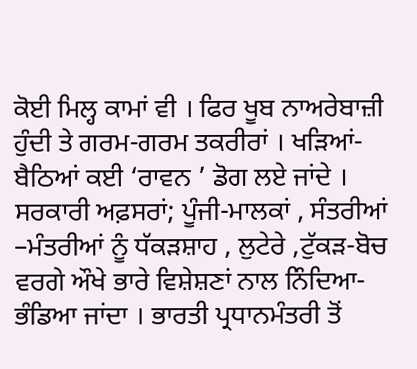ਕੋਈ ਮਿਲ੍ਹ ਕਾਮਾਂ ਵੀ । ਫਿਰ ਖੂਬ ਨਾਅਰੇਬਾਜ਼ੀ ਹੁੰਦੀ ਤੇ ਗਰਮ-ਗਰਮ ਤਕਰੀਰਾਂ । ਖੜਿਆਂ-ਬੈਠਿਆਂ ਕਈ ‘ਰਾਵਨ ’ ਡੋਗ ਲਏ ਜਾਂਦੇ । ਸਰਕਾਰੀ ਅਫ਼ਸਰਾਂ; ਪੂੰਜੀ-ਮਾਲਕਾਂ , ਸੰਤਰੀਆਂ –ਮੰਤਰੀਆਂ ਨੂੰ ਧੱਕੜਸ਼ਾਹ , ਲੁਟੇਰੇ ,ਟੁੱਕੜ-ਬੋਚ ਵਰਗੇ ਔਖੇ ਭਾਰੇ ਵਿਸ਼ੇਸ਼ਣਾਂ ਨਾਲ ਨਿੰਦਿਆ-ਭੰਡਿਆ ਜਾਂਦਾ । ਭਾਰਤੀ ਪ੍ਰਧਾਨਮੰਤਰੀ ਤੋਂ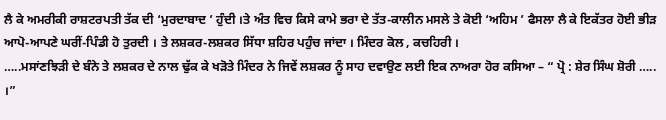ਲੈ ਕੇ ਅਮਰੀਕੀ ਰਾਸ਼ਟਰਪਤੀ ਤੱਕ ਦੀ ‘ਮੁਰਦਾਬਾਦ ’ ਹੁੰਦੀ ।ਤੇ ਅੰਤ ਵਿਚ ਕਿਸੇ ਕਾਮੇ ਭਰਾ ਦੇ ਤੱਤ-ਕਾਲੀਨ ਮਸਲੇ ਤੇ ਕੋਈ ‘ਅਹਿਮ ’ ਫੈਸਲਾ ਲੈ ਕੇ ਇਕੱਤਰ ਹੋਈ ਭੀੜ ਆਪੋ-ਆਪਣੇ ਘਰੀਂ-ਪਿੰਡੀ ਹੋ ਤੁਰਦੀ । ਤੇ ਲਸ਼ਕਰ-ਲਸ਼ਕਰ ਸਿੱਧਾ ਸ਼ਹਿਰ ਪਹੁੰਚ ਜਾਂਦਾ । ਮਿੰਦਰ ਕੋਲ , ਕਚਹਿਰੀ ।
…..ਮਸਾਂਣਝਿੜੀ ਦੇ ਬੰਨੇ ਤੇ ਲਸ਼ਕਰ ਦੇ ਨਾਲ ਢੁੱਕ ਕੇ ਖੜੋਤੇ ਮਿੰਦਰ ਨੇ ਜਿਵੇਂ ਲਸ਼ਕਰ ਨੂੰ ਸਾਹ ਦਵਾਉਣ ਲਈ ਇਕ ਨਾਅਰਾ ਹੋਰ ਕਸਿਆ – “ ਪ੍ਰੋ : ਸ਼ੇਰ ਸਿੰਘ ਸ਼ੋਰੀ ….. ।”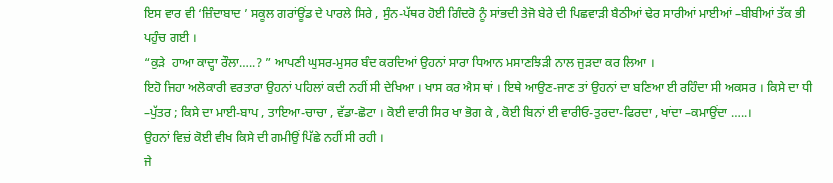ਇਸ ਵਾਰ ਵੀ ‘ਜ਼ਿੰਦਾਬਾਦ ’ ਸਕੂਲ ਗਰਾਂਊਂਡ ਦੇ ਪਾਰਲੇ ਸਿਰੇ , ਸੁੰਨ-ਪੱਥਰ ਹੋਈ ਗਿੰਦਰੋ ਨੂੰ ਸਾਂਭਦੀ ਤੇਜੋ ਬੇਰੇ ਦੀ ਪਿਛਵਾੜੀ ਬੈਠੀਆਂ ਢੇਰ ਸਾਰੀਆਂ ਮਾਈਆਂ –ਬੀਬੀਆਂ ਤੱਕ ਭੀ ਪਹੁੰਚ ਗਈ ।
“ਕੁੜੇ  ਹਾਆ ਕਾਦ੍ਹਾ ਰੌਲਾ…..? ” ਆਪਣੀ ਘੁਸਰ-ਮੁਸਰ ਬੰਦ ਕਰਦਿਆਂ ਉਹਨਾਂ ਸਾਰਾ ਧਿਆਨ ਮਸਾਣਝਿੜੀ ਨਾਲ ਜੁੜਦਾ ਕਰ ਲਿਆ ।
ਇਹੋ ਜਿਹਾ ਅਲੋਕਾਰੀ ਵਰਤਾਰਾ ਉਹਨਾਂ ਪਹਿਲਾਂ ਕਦੀ ਨਹੀਂ ਸੀ ਦੇਖਿਆ । ਖਾਸ ਕਰ ਐਸ ਥਾਂ । ਇਥੇ ਆਉਣ-ਜਾਣ ਤਾਂ ਉਹਨਾਂ ਦਾ ਬਣਿਆ ਈ ਰਹਿੰਦਾ ਸੀ ਅਕਸਰ । ਕਿਸੇ ਦਾ ਧੀ –ਪੁੱਤਰ ; ਕਿਸੇ ਦਾ ਮਾਈ-ਬਾਪ , ਤਾਇਆ-ਚਾਚਾ , ਵੱਡਾ-ਛੋਟਾ । ਕੋਈ ਵਾਰੀ ਸਿਰ ਖਾ ਭੋਗ ਕੇ , ਕੋਈ ਬਿਨਾਂ ਈ ਵਾਰੀਓ-ਤੁਰਦਾ-ਫਿਰਦਾ , ਖਾਂਦਾ –ਕਮਾਉਂਦਾ …..।
ਉਹਨਾਂ ਵਿਚ਼ਂ ਕੋਈ ਵੀਖ ਕਿਸੇ ਦੀ ਗਮੀਉਂ ਪਿੱਛੇ ਨਹੀਂ ਸੀ ਰਹੀ ।
ਜੇ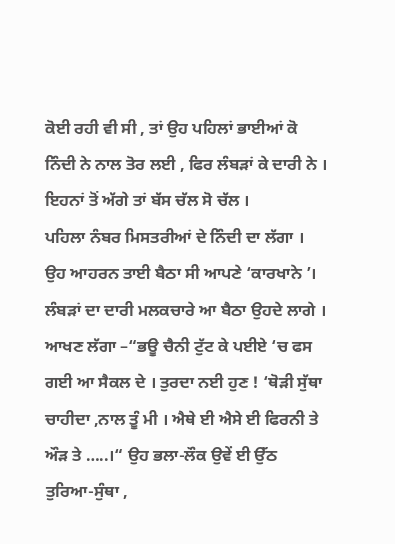ਕੋਈ ਰਹੀ ਵੀ ਸੀ , ਤਾਂ ਉਹ ਪਹਿਲਾਂ ਭਾਈਆਂ ਕੋ ਨਿੰਦੀ ਨੇ ਨਾਲ ਤੋਰ ਲਈ , ਫਿਰ ਲੰਬੜਾਂ ਕੇ ਦਾਰੀ ਨੇ ।
ਇਹਨਾਂ ਤੋਂ ਅੱਗੇ ਤਾਂ ਬੱਸ ਚੱਲ ਸੋ ਚੱਲ ।
ਪਹਿਲਾ ਨੰਬਰ ਮਿਸਤਰੀਆਂ ਦੇ ਨਿੰਦੀ ਦਾ ਲੱਗਾ । ਉਹ ਆਹਰਨ ਤਾਈ ਬੈਠਾ ਸੀ ਆਪਣੇ ‘ਕਾਰਖਾਨੇ ’। ਲੰਬੜਾਂ ਦਾ ਦਾਰੀ ਮਲਕਚਾਰੇ ਆ ਬੈਠਾ ਉਹਦੇ ਲਾਗੇ । ਆਖਣ ਲੱਗਾ –“ਭਊ ਚੈਨੀ ਟੁੱਟ ਕੇ ਪਈਏ ‘ਚ ਫਸ ਗਈ ਆ ਸੈਕਲ ਦੇ । ਤੁਰਦਾ ਨਈ ਹੁਣ ! ‘ਥੋੜੀ ਸੁੱਥਾ ਚਾਹੀਦਾ ,ਨਾਲ ਤੂੰ ਮੀ । ਐਥੇ ਈ ਐਸੇ ਈ ਫਿਰਨੀ ਤੇ ਔੜ ਤੇ …..।“ ਉਹ ਭਲਾ-ਲੌਕ ਉਵੇਂ ਈ ਉੱਠ ਤੁਰਿਆ-ਸੁੰਥਾ ,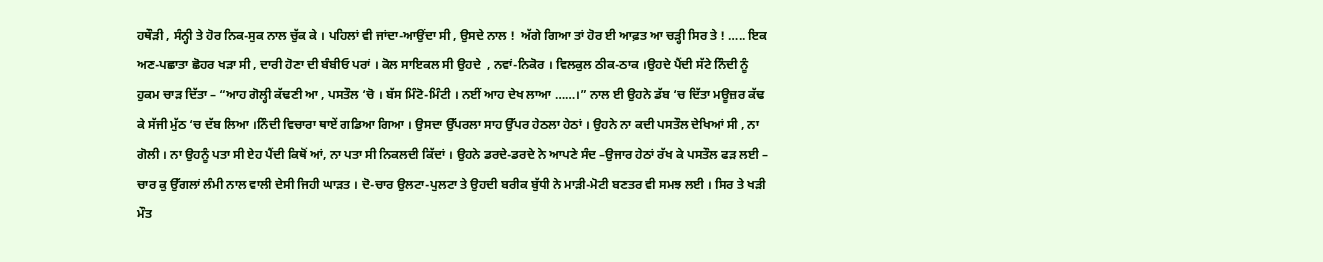ਹਥੌੜੀ , ਸੰਨ੍ਹੀ ਤੇ ਹੋਰ ਨਿਕ-ਸੁਕ ਨਾਲ ਚੁੱਕ ਕੇ । ਪਹਿਲਾਂ ਵੀ ਜਾਂਦਾ-ਆਉਂਦਾ ਸੀ , ਉਸਦੇ ਨਾਲ !  ਅੱਗੇ ਗਿਆ ਤਾਂ ਹੋਰ ਈ ਆਫ਼ਤ ਆ ਚੜ੍ਹੀ ਸਿਰ ਤੇ ! ….. ਇਕ ਅਣ-ਪਛਾਤਾ ਛੋਹਰ ਖੜਾ ਸੀ , ਦਾਰੀ ਹੋਣਾ ਦੀ ਬੰਬੀਓ ਪਰਾਂ । ਕੋਲ ਸਾਇਕਲ ਸੀ ਉਹਦੇ  , ਨਵਾਂ-ਨਿਕੋਰ । ਵਿਲਕੁਲ ਠੀਕ-ਠਾਕ ।ਉਹਦੇ ਪੈਂਦੀ ਸੱਟੇ ਨਿੰਦੀ ਨੂੰ ਹੁਕਮ ਚਾੜ ਦਿੱਤਾ – “ਆਹ ਗੋਲ੍ਹੀ ਕੱਢਣੀ ਆ , ਪਸਤੌਲ ‘ਚੋ । ਬੱਸ ਮਿੰਟੋ-ਮਿੰਟੀ । ਨਈਂ ਆਹ ਦੇਖ ਲਾਆ ……।” ਨਾਲ ਈ ਉਹਨੇ ਡੱਬ ‘ਚ ਦਿੱਤਾ ਮਊਜ਼ਰ ਕੱਢ ਕੇ ਸੱਜੀ ਮੁੱਠ ‘ਚ ਦੱਬ ਲਿਆ ।ਨਿੰਦੀ ਵਿਚਾਰਾ ਥਾਏਂ ਗਡਿਆ ਗਿਆ । ਉਸਦਾ ਉੱਪਰਲਾ ਸਾਹ ਉੱਪਰ ਹੇਠਲਾ ਹੇਠਾਂ । ਉਹਨੇ ਨਾ ਕਦੀ ਪਸਤੌਲ ਦੇਖਿਆਂ ਸੀ , ਨਾ ਗੋਲੀ । ਨਾ ਉਹਨੂੰ ਪਤਾ ਸੀ ਏਹ ਪੈਂਦੀ ਕਿਥੋਂ ਆਂ, ਨਾ ਪਤਾ ਸੀ ਨਿਕਲਦੀ ਕਿੱਦਾਂ । ਉਹਨੇ ਡਰਦੇ-ਡਰਦੇ ਨੇ ਆਪਣੇ ਸੰਦ –ਉਜਾਰ ਹੇਠਾਂ ਰੱਖ ਕੇ ਪਸਤੌਲ ਫੜ ਲਈ – ਚਾਰ ਕੁ ਉੱਗਲਾਂ ਲੰਮੀ ਨਾਲ ਵਾਲੀ ਦੇਸੀ ਜਿਹੀ ਘਾੜਤ । ਦੋ-ਚਾਰ ਉਲਟਾ-ਪੁਲਟਾ ਤੇ ਉਹਦੀ ਬਰੀਕ ਬੁੱਧੀ ਨੇ ਮਾੜੀ-ਮੋਟੀ ਬਣਤਰ ਵੀ ਸਮਝ ਲਈ । ਸਿਰ ਤੇ ਖੜੀ ਮੌਤ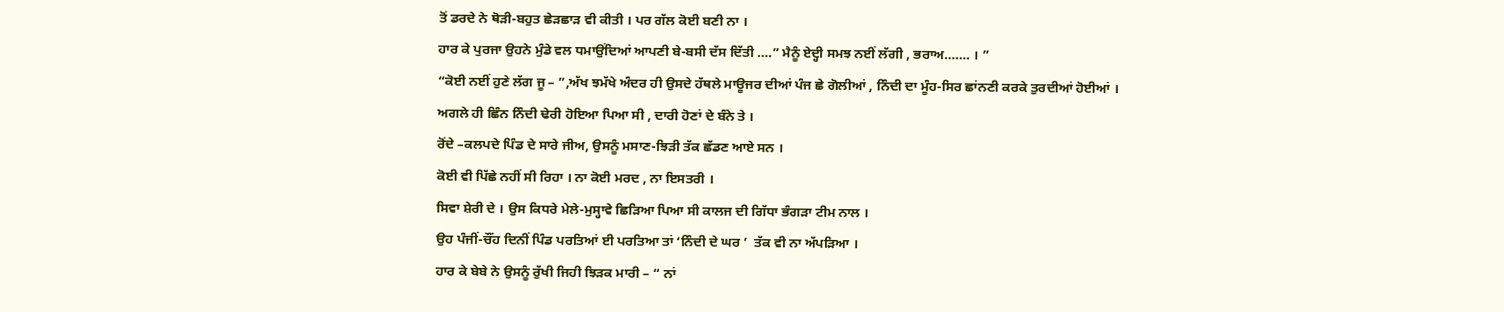ਤੋਂ ਡਰਦੇ ਨੇ ਥੋੜੀ-ਬਹੁਤ ਛੇੜਛਾੜ ਵੀ ਕੀਤੀ । ਪਰ ਗੱਲ ਕੋਈ ਬਣੀ ਨਾ ।
ਹਾਰ ਕੇ ਪੁਰਜਾ ਉਹਨੇ ਮੁੰਡੇ ਵਲ ਧਮਾਉਂਦਿਆਂ ਆਪਣੀ ਬੇ-ਬਸੀ ਦੱਸ ਦਿੱਤੀ ….” ਮੈਨੂੰ ਏਦ੍ਹੀ ਸਮਝ ਨਈਂ ਲੱਗੀ , ਭਰਾਅ……. । ”
“ਕੋਈ ਨਈਂ ਹੁਣੇ ਲੱਗ ਜੂ – ”,ਅੱਖ ਝਮੱਖੇ ਅੰਦਰ ਹੀ ਉਸਦੇ ਹੱਥਲੇ ਮਾਊਜਰ ਦੀਆਂ ਪੰਜ ਛੇ ਗੋਲੀਆਂ , ਨਿੰਦੀ ਦਾ ਮੂੰਹ-ਸਿਰ ਛਾਂਨਣੀ ਕਰਕੇ ਤੁਰਦੀਆਂ ਹੋਈਆਂ ।
ਅਗਲੇ ਹੀ ਛਿੰਨ ਨਿੰਦੀ ਢੇਰੀ ਹੋਇਆ ਪਿਆ ਸੀ , ਦਾਰੀ ਹੋਣਾਂ ਦੇ ਬੰਨੇ ਤੇ ।
ਰੋਂਦੇ –ਕਲਪਦੇ ਪਿੰਡ ਦੇ ਸਾਰੇ ਜੀਅ, ਉਸਨੂੰ ਮਸਾਣ-ਝਿੜੀ ਤੱਕ ਛੱਡਣ ਆਏ ਸਨ ।
ਕੋਈ ਵੀ ਪਿੱਛੇ ਨਹੀਂ ਸੀ ਰਿਹਾ । ਨਾ ਕੋਈ ਮਰਦ , ਨਾ ਇਸਤਰੀ ।
ਸਿਵਾ ਸ਼ੇਰੀ ਦੇ । ਉਸ ਕਿਧਰੇ ਮੇਲੇ-ਮੁਸ੍ਹਾਵੇ ਛਿੜਿਆ ਪਿਆ ਸੀ ਕਾਲਜ ਦੀ ਗਿੱਧਾ ਭੰਗੜਾ ਟੀਮ ਨਾਲ ।
ਉਹ ਪੰਜੀਂ-ਚੌਂਹ ਦਿਨੀਂ ਪਿੰਡ ਪਰਤਿਆਂ ਈ ਪਰਤਿਆ ਤਾਂ ‘ਨਿੰਦੀ ਦੇ ਘਰ ’  ਤੱਕ ਵੀ ਨਾ ਅੱਪੜਿਆ ।
ਹਾਰ ਕੇ ਬੇਬੇ ਨੇ ਉਸਨੂੰ ਰੁੱਖੀ ਜਿਹੀ ਝਿੜਕ ਮਾਰੀ – “ ਨਾਂ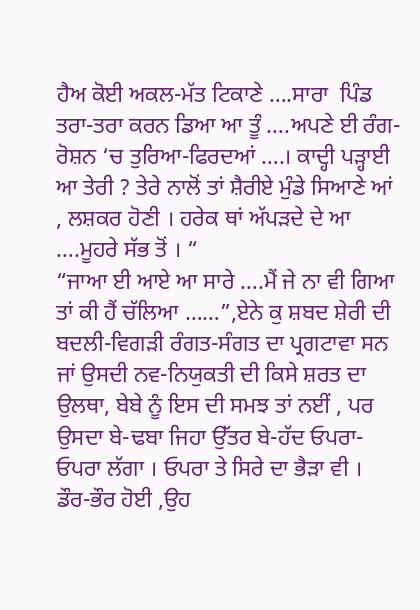ਹੈਅ ਕੋਈ ਅਕਲ-ਮੱਤ ਟਿਕਾਣੇ ….ਸਾਰਾ  ਪਿੰਡ ਤਰਾ-ਤਰਾ ਕਰਨ ਡਿਆ ਆ ਤੂੰ ….ਅਪਣੇ ਈ ਰੰਗ-ਰੋਸ਼ਨ ‘ਚ ਤੁਰਿਆ-ਫਿਰਦਆਂ ….। ਕਾਦ੍ਹੀ ਪੜ੍ਹਾਈ ਆ ਤੇਰੀ ? ਤੇਰੇ ਨਾਲੋਂ ਤਾਂ ਸ਼ੈਰੀਏ ਮੁੰਡੇ ਸਿਆਣੇ ਆਂ , ਲਸ਼ਕਰ ਹੋਣੀ । ਹਰੇਕ ਥਾਂ ਅੱਪੜਦੇ ਦੇ ਆ ….ਮੂਹਰੇ ਸੱਭ ਤੋਂ । “
“ਜਾਆ ਈ ਆਏ ਆ ਸਾਰੇ ….ਮੈਂ ਜੇ ਨਾ ਵੀ ਗਿਆ ਤਾਂ ਕੀ ਹੈਂ ਚੱਲਿਆ ……”,ਏਨੇ ਕੁ ਸ਼ਬਦ ਸ਼ੇਰੀ ਦੀ ਬਦਲੀ-ਵਿਗੜੀ ਰੰਗਤ-ਸੰਗਤ ਦਾ ਪ੍ਰਗਟਾਵਾ ਸਨ ਜਾਂ ਉਸਦੀ ਨਵ-ਨਿਯੁਕਤੀ ਦੀ ਕਿਸੇ ਸ਼ਰਤ ਦਾ ਉਲਥਾ, ਬੇਬੇ ਨੂੰ ਇਸ ਦੀ ਸਮਝ ਤਾਂ ਨਈਂ , ਪਰ  ਉਸਦਾ ਬੇ-ਢਬਾ ਜਿਹਾ ਉੱਤਰ ਬੇ-ਹੱਦ ਓਪਰਾ-ਓਪਰਾ ਲੱਗਾ । ਓਪਰਾ ਤੇ ਸਿਰੇ ਦਾ ਭੈੜਾ ਵੀ । ਡੌਰ-ਭੌਰ ਹੋਈ ,ਉਹ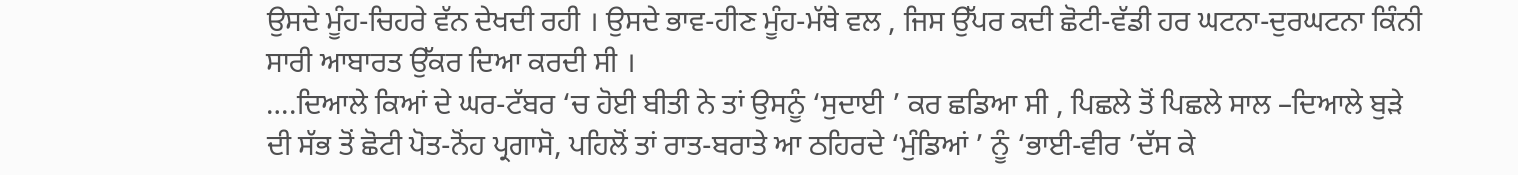ਉਸਦੇ ਮੂੰਹ-ਚਿਹਰੇ ਵੱਨ ਦੇਖਦੀ ਰਹੀ । ਉਸਦੇ ਭਾਵ-ਹੀਣ ਮੂੰਹ-ਮੱਥੇ ਵਲ , ਜਿਸ ਉੱਪਰ ਕਦੀ ਛੋਟੀ-ਵੱਡੀ ਹਰ ਘਟਨਾ-ਦੁਰਘਟਨਾ ਕਿੰਨੀ ਸਾਰੀ ਆਬਾਰਤ ਉੱਕਰ ਦਿਆ ਕਰਦੀ ਸੀ ।
….ਦਿਆਲੇ ਕਿਆਂ ਦੇ ਘਰ-ਟੱਬਰ ‘ਚ ਹੋਈ ਬੀਤੀ ਨੇ ਤਾਂ ਉਸਨੂੰ ‘ਸੁਦਾਈ ’ ਕਰ ਛਡਿਆ ਸੀ , ਪਿਛਲੇ ਤੋਂ ਪਿਛਲੇ ਸਾਲ –ਦਿਆਲੇ ਬੁੜੇ ਦੀ ਸੱਭ ਤੋਂ ਛੋਟੀ ਪੋਤ-ਨੋਂਹ ਪ੍ਰਗਾਸੋ, ਪਹਿਲੋਂ ਤਾਂ ਰਾਤ-ਬਰਾਤੇ ਆ ਠਹਿਰਦੇ ‘ਮੁੰਡਿਆਂ ’ ਨੂੰ ‘ਭਾਈ-ਵੀਰ ’ਦੱਸ ਕੇ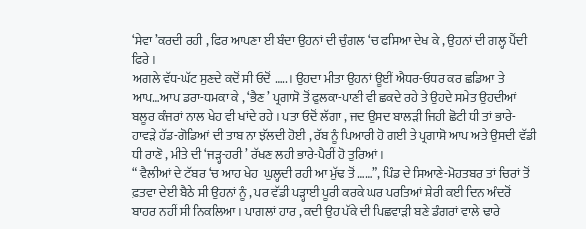‘ਸੇਵਾ ’ਕਰਦੀ ਰਹੀ , ਫਿਰ ਆਪਣਾ ਈ ਬੰਦਾ ਉਹਨਾਂ ਦੀ ਚੁੰਗਲ ‘ਚ ਫਸਿਆ ਦੇਖ ਕੇ , ਉਹਨਾਂ ਦੀ ਗਲ੍ਹ ਪੈਂਦੀ ਫਿਰੇ ।
ਅਗਲੇ ਵੱਧ-ਘੱਟ ਸੁਣਦੇ ਕਦੋਂ ਸੀ ਓਦੋਂ …..। ਉਹਦਾ ਮੀਤਾ ਉਹਨਾਂ ਊਈਂ ਐਧਰ-ਓਧਰ ਕਰ ਛਡਿਆ ਤੇ ਆਪ…ਆਪ ਡਰਾ-ਧਮਕਾ ਕੇ , ‘ਭੈਣ ’ ਪ੍ਰਗਾਸੋ ਤੋਂ ਫੁਲਕਾ-ਪਾਣੀ ਵੀ ਛਕਦੇ ਰਹੇ ਤੇ ਉਹਦੇ ਸਮੇਤ ਉਹਦੀਆਂ ਬਲੂਰ ਕੰਜਰਾਂ ਨਾਲ ਖੇਹ ਵੀ ਖਾਂਦੇ ਰਹੇ । ਪਤਾ ਓਦੋਂ ਲੱਗਾ , ਜਦ ਉਸਦ ਬਾਲੜੀ ਜਿਹੀ ਛੋਟੀ ਧੀ ਤਾਂ ਭਾਰੇ-ਹਾਵੜੇ ਹੱਡ-ਗੋਡਿਆਂ ਦੀ ਤਾਬ ਨਾ ਝੱਲਦੀ ਹੋਈ , ਰੱਬ ਨੂੰ ਪਿਆਰੀ ਹੋ ਗਈ ਤੇ ਪ੍ਰਗਾਸੋ ਆਪ ਅਤੇ ਉਸਦੀ ਵੱਡੀ ਧੀ ਰਾਣੋ , ਮੀਤੇ ਦੀ ‘ਜੜ੍ਹ-ਹਰੀ ’ ਰੱਖਣ ਲਹੀ ਭਾਰੇ-ਪੈਰੀਂ ਹੋ ਤੁਰਿਆਂ।
“ ਵੈਲੀਆਂ ਦੇ ਟੱਬਰ ‘ਚ ਆਹ ਖੇਹ  ਘੁਲ੍ਹਦੀ ਰਹੀ ਆ ਮੁੱਢ ਤੋਂ ……”, ਪਿੰਡ ਦੇ ਸਿਆਣੇ-ਮੋਹਤਬਰ ਤਾਂ ਚਿਰਾਂ ਤੋਂ ਫ਼ਤਵਾ ਦੇਈ ਬੈਠੇ ਸੀ ਉਹਨਾਂ ਨੂੰ , ਪਰ ਵੱਡੀ ਪੜ੍ਹਾਈ ਪੂਰੀ ਕਰਕੇ ਘਰ ਪਰਤਿਆਂ ਸ਼ੇਰੀ ਕਈ ਦਿਨ ਅੰਦਰੋਂ ਬਾਹਰ ਨਹੀਂ ਸੀ ਨਿਕਲਿਆ । ਪਾਗਲਾਂ ਹਾਰ , ਕਦੀ ਉਹ ਪੱਕੇ ਦੀ ਪਿਛਵਾੜੀ ਬਣੇ ਡੰਗਰਾਂ ਵਾਲੇ ਢਾਰੇ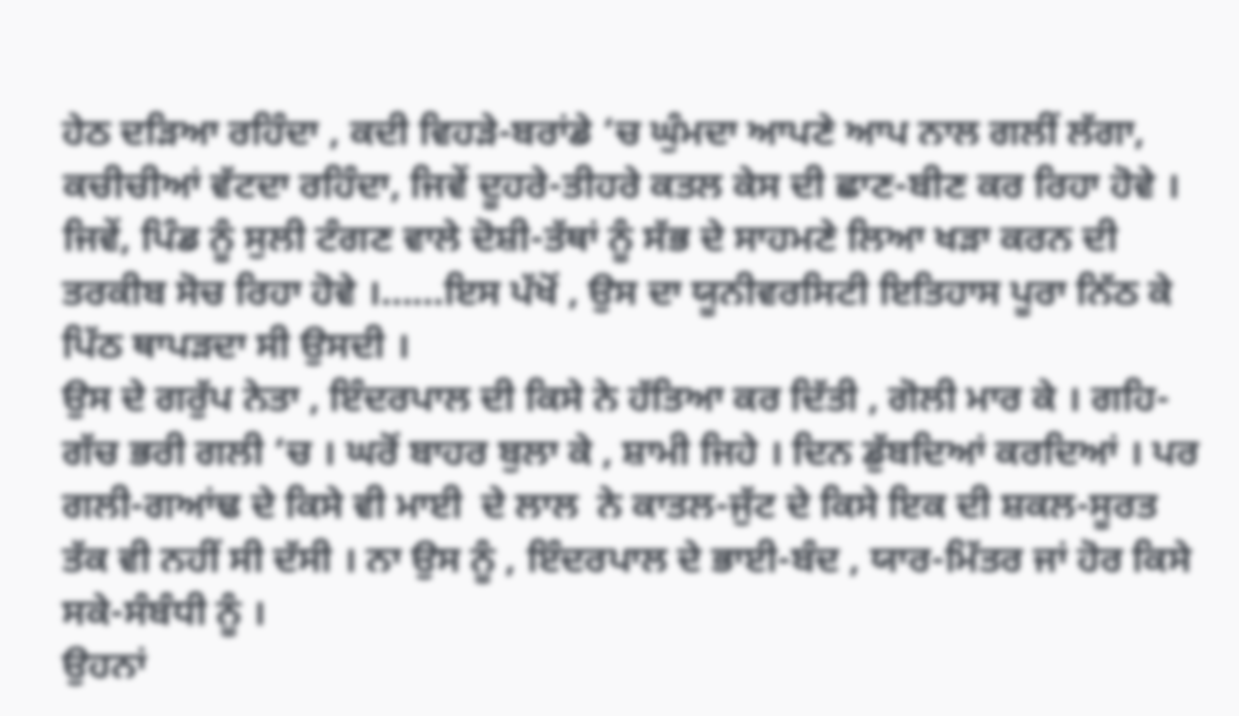ਹੇਠ ਦੜਿਆ ਰਹਿੰਦਾ , ਕਦੀ ਵਿਹੜੇ-ਬਰਾਂਡੇ ‘ਚ ਘੁੰਮਦਾ ਆਪਣੇ ਆਪ ਨਾਲ ਗਲੀਂ ਲੱਗਾ, ਕਚੀਚੀਆਂ ਵੱਟਦਾ ਰਹਿੰਦਾ, ਜਿਵੇਂ ਦੂਹਰੇ-ਤੀਹਰੇ ਕਤਲ ਕੇਸ ਦੀ ਛਾਣ-ਬੀਣ ਕਰ ਰਿਹਾ ਹੋਵੇ । ਜਿਵੇਂ, ਪਿੰਡ ਨੂੰ ਸੁਲੀ ਟੰਗਣ ਵਾਲੇ ਦੋਸ਼ੀ-ਤੱਥਾਂ ਨੂੰ ਸੱਭ ਦੇ ਸਾਹਮਣੇ ਲਿਆ ਖੜਾ ਕਰਨ ਦੀ ਤਰਕੀਬ ਸੋਚ ਰਿਹਾ ਹੋਵੇ ।……ਇਸ ਪੱਖੋਂ , ਉਸ ਦਾ ਯੂਨੀਵਰਸਿਟੀ ਇਤਿਹਾਸ ਪੂਰਾ ਨਿੱਠ ਕੇ ਪਿੱਠ ਥਾਪੜਦਾ ਸੀ ਉਸਦੀ ।
ਉਸ ਦੇ ਗਰੁੱਪ ਨੇਤਾ , ਇੰਦਰਪਾਲ ਦੀ ਕਿਸੇ ਨੇ ਹੱਤਿਆ ਕਰ ਦਿੱਤੀ , ਗੋਲੀ ਮਾਰ ਕੇ । ਗਹਿ-ਗੱਚ ਭਰੀ ਗਲੀ ‘ਚ । ਘਰੋਂ ਬਾਹਰ ਬੁਲਾ ਕੇ , ਸ਼ਾਮੀ ਜਿਹੇ । ਦਿਨ ਡੁੱਬਦਿਆਂ ਕਰਦਿਆਂ । ਪਰ ਗਲੀ-ਗਆਂਢ ਦੇ ਕਿਸੇ ਵੀ ਮਾਈ  ਦੇ ਲਾਲ  ਨੇ ਕਾਤਲ-ਜੁੱਟ ਦੇ ਕਿਸੇ ਇਕ ਦੀ ਸ਼ਕਲ-ਸੂਰਤ ਤੱਕ ਵੀ ਨਹੀਂ ਸੀ ਦੱਸੀ । ਨਾ ਉਸ ਨੂੰ , ਇੰਦਰਪਾਲ ਦੇ ਭਾਈ-ਬੰਦ , ਯਾਰ-ਮਿੱਤਰ ਜਾਂ ਹੋਰ ਕਿਸੇ ਸਕੇ-ਸੰਬੰਧੀ ਨੂੰ ।
ਉਹਨਾਂ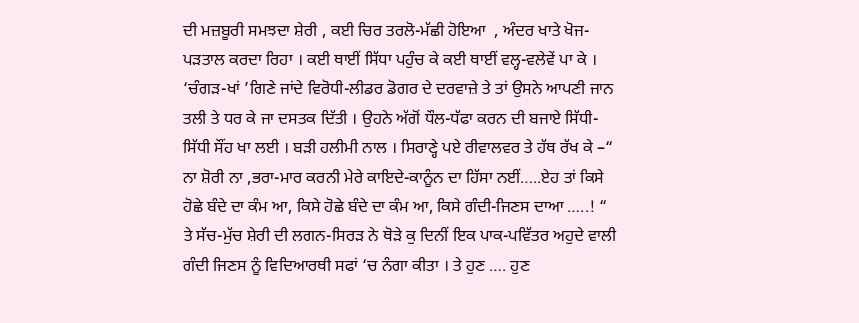ਦੀ ਮਜ਼ਬੂਰੀ ਸਮਝਦਾ ਸ਼ੇਰੀ , ਕਈ ਚਿਰ ਤਰਲੋ-ਮੱਛੀ ਹੋਇਆ  , ਅੰਦਰ ਖਾਤੇ ਖੋਜ-ਪੜਤਾਲ ਕਰਦਾ ਰਿਹਾ । ਕਈ ਥਾਈਂ ਸਿੱਧਾ ਪਹੁੰਚ ਕੇ ਕਈ ਥਾਈਂ ਵਲ੍ਹ-ਵਲੇਵੇਂ ਪਾ ਕੇ । ‘ਚੰਗੜ-ਖਾਂ ’ਗਿਣੇ ਜਾਂਦੇ ਵਿਰੋਧੀ-ਲੀਡਰ ਡੋਗਰ ਦੇ ਦਰਵਾਜ਼ੇ ਤੇ ਤਾਂ ਉਸਨੇ ਆਪਣੀ ਜਾਨ ਤਲੀ ਤੇ ਧਰ ਕੇ ਜਾ ਦਸਤਕ ਦਿੱਤੀ । ਉਹਨੇ ਅੱਗੋਂ ਧੌਲ-ਧੱਫਾ ਕਰਨ ਦੀ ਬਜਾਏ ਸਿੱਧੀ-ਸਿੱਧੀ ਸੌਂਹ ਖਾ ਲਈ । ਬੜੀ ਹਲੀਮੀ ਨਾਲ । ਸਿਰਾਣ੍ਹੇ ਪਏ ਰੀਵਾਲਵਰ ਤੇ ਹੱਥ ਰੱਖ ਕੇ –“ ਨਾ ਸ਼ੋਰੀ ਨਾ ,ਭਰਾ-ਮਾਰ ਕਰਨੀ ਮੇਰੇ ਕਾਇਦੇ-ਕਾਨੂੰਨ ਦਾ ਹਿੱਸਾ ਨਈਂ…..ਏਹ ਤਾਂ ਕਿਸੇ ਹੋਛੇ ਬੰਦੇ ਦਾ ਕੰਮ ਆ, ਕਿਸੇ ਹੋਛੇ ਬੰਦੇ ਦਾ ਕੰਮ ਆ, ਕਿਸੇ ਗੰਦੀ-ਜਿਣਸ ਦਾਆ …..! “
ਤੇ ਸੱਚ-ਮੁੱਚ ਸ਼ੇਰੀ ਦੀ ਲਗਨ-ਸਿਰੜ ਨੇ ਥੋੜੇ ਕੁ ਦਿਨੀਂ ਇਕ ਪਾਕ-ਪਵਿੱਤਰ ਅਹੁਦੇ ਵਾਲੀ ਗੰਦੀ ਜਿਣਸ ਨੂੰ ਵਿਦਿਆਰਥੀ ਸਫਾਂ ‘ਚ ਨੰਗਾ ਕੀਤਾ । ਤੇ ਹੁਣ …. ਹੁਣ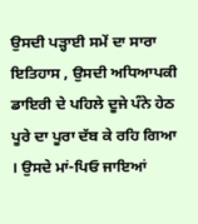ਉਸਦੀ ਪੜ੍ਹਾਈ ਸਮੇਂ ਦਾ ਸਾਰਾ ਇਤਿਹਾਸ , ਉਸਦੀ ਅਧਿਆਪਕੀ ਡਾਇਰੀ ਦੇ ਪਹਿਲੇ ਦੂਜੇ ਪੰਨੇ ਹੇਠ ਪੂਰੇ ਦਾ ਪੂਰਾ ਦੱਬ ਕੇ ਰਹਿ ਗਿਆ । ਉਸਦੇ ਮਾਂ-ਪਿਓ ਜਾਇਆਂ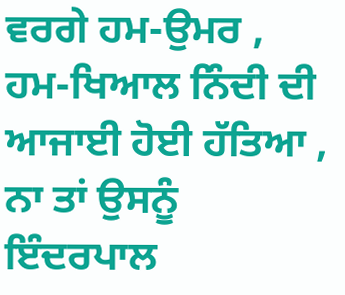ਵਰਗੇ ਹਮ-ਉਮਰ , ਹਮ-ਖਿਆਲ ਨਿੰਦੀ ਦੀ ਆਜਾਈ ਹੋਈ ਹੱਤਿਆ , ਨਾ ਤਾਂ ਉਸਨੂੰ ਇੰਦਰਪਾਲ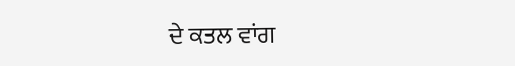ਦੇ ਕਤਲ ਵਾਂਗ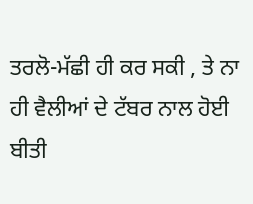ਤਰਲੋ-ਮੱਛੀ ਹੀ ਕਰ ਸਕੀ , ਤੇ ਨਾ ਹੀ ਵੈਲੀਆਂ ਦੇ ਟੱਬਰ ਨਾਲ ਹੋਈ ਬੀਤੀ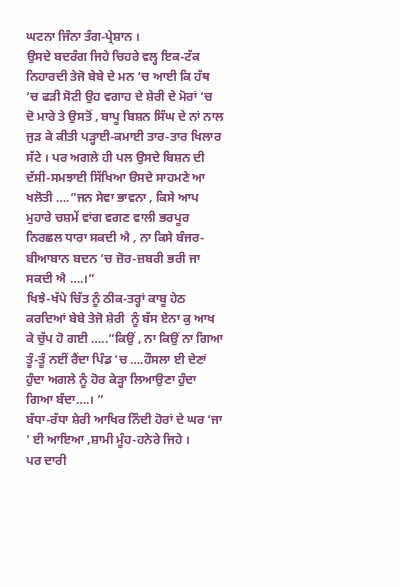ਘਟਨਾ ਜਿੰਨਾ ਤੰਗ-ਪ੍ਰੇਸ਼ਾਨ ।
ਉਸਦੇ ਬਦਰੰਗ ਜਿਹੇ ਚਿਹਰੇ ਵਲ੍ਹ ਇਕ-ਟੱਕ ਨਿਹਾਰਦੀ ਤੇਜੋ ਬੇਬੇ ਦੇ ਮਨ ‘ਚ ਆਈ ਕਿ ਹੱਥ ‘ਚ ਫੜੀ ਸੋਟੀ ਉਹ ਵਗਾਹ ਦੇ ਸ਼ੇਰੀ ਦੇ ਮੋਰਾਂ ‘ਚ  ਦੋ ਮਾਰੇ ਤੇ ਉਸਤੋਂ , ਬਾਪੂ ਬਿਸ਼ਨ ਸਿੰਘ ਦੇ ਨਾਂ ਨਾਲ ਜੁੜ ਕੇ ਕੀਤੀ ਪੜ੍ਹਾਈ-ਕਮਾਈ ਤਾਰ-ਤਾਰ ਖਿਲਾਰ ਸੱਟੇ । ਪਰ ਅਗਲੇ ਹੀ ਪਲ ਉਸਦੇ ਬਿਸ਼ਨ ਦੀ ਦੱਸੀ-ਸਮਝਾਈ ਸਿੱਖਿਆ ੳਸਦੇ ਸਾਹਮਣੇ ਆ ਖਲੋਤੀ ….”ਜਨ ਸੇਵਾ ਭਾਵਨਾ , ਕਿਸੇ ਆਪ ਮੁਹਾਰੇ ਚਸ਼ਮੇਂ ਵਾਂਗ ਵਗਣ ਵਾਲੀ ਭਰਪੂਰ ਨਿਰਛਲ ਧਾਰਾ ਸਕਦੀ ਐ , ਨਾ ਕਿਸੇ ਬੰਜਰ-ਬੀਆਬਾਨ ਬਦਨ ‘ਚ ਜ਼ੋਰ-ਜ਼ਬਰੀ ਭਰੀ ਜਾ ਸਕਦੀ ਐ ….।”
ਖਿਝੇ-ਖੱਪੇ ਚਿੱਤ ਨੂੰ ਠੀਕ-ਤਰ੍ਹਾਂ ਕਾਬੂ ਹੇਠ ਕਰਦਿਆਂ ਬੇਬੇ ਤੇਜੋ ਸ਼ੇਰੀ  ਨੂੰ ਬੱਸ ਏਨਾ ਕੁ ਆਖ  ਕੇ ਚੁੱਪ ਹੋ ਗਈ …..”ਕਿਉਂ , ਨਾ ਕਿਉਂ ਨਾ ਗਿਆ ਤੂੰ-ਤੂੰ ਨਈਂ ਰੈਂਦਾ ਪਿੰਡ ‘ਚ ….ਹੌਸਲਾ ਈ ਦੇਣਾਂ ਹੁੰਦਾ ਅਗਲੇ ਨੂੰ ਹੋਰ ਕੇੜ੍ਹਾ ਲਿਆਉਣਾ ਹੁੰਦਾ ਗਿਆ ਬੰਦਾ….। ”
ਬੱਧਾ-ਰੱਧਾ ਸ਼ੇਰੀ ਆਖਿਰ ਨਿੰਦੀ ਹੋਰਾਂ ਦੇ ਘਰ ‘ਜਾ ’ ਈ ਆਇਆ ,ਸ਼ਾਮੀ ਮੂੰਹ-ਹਨੇਰੇ ਜਿਹੇ ।
ਪਰ ਦਾਰੀ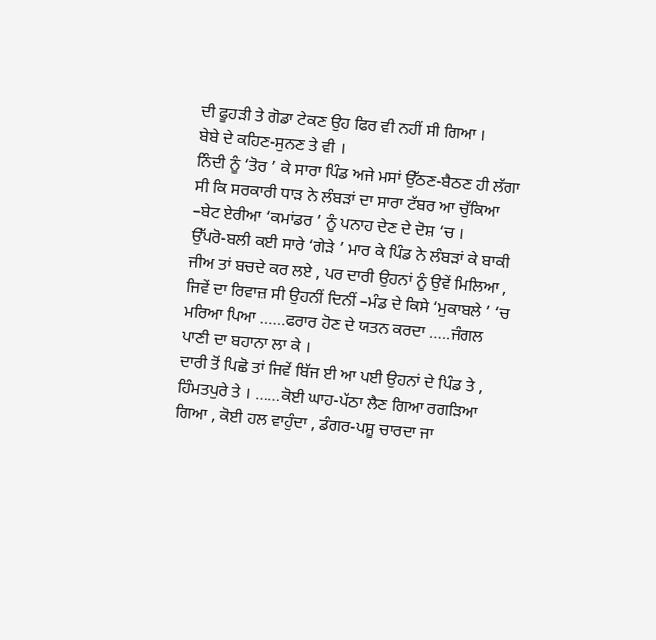ਦੀ ਫੂਹੜੀ ਤੇ ਗੋਡਾ ਟੇਕਣ ਉਹ ਫਿਰ ਵੀ ਨਹੀਂ ਸੀ ਗਿਆ ।
ਬੇਬੇ ਦੇ ਕਹਿਣ-ਸੁਨਣ ਤੇ ਵੀ ।
ਨਿੰਦੀ ਨੂੰ ‘ਤੋਰ ’ ਕੇ ਸਾਰਾ ਪਿੰਡ ਅਜੇ ਮਸਾਂ ਉੱਠਣ-ਬੈਠਣ ਹੀ ਲੱਗਾ ਸੀ ਕਿ ਸਰਕਾਰੀ ਧਾੜ ਨੇ ਲੰਬੜਾਂ ਦਾ ਸਾਰਾ ਟੱਬਰ ਆ ਚੁੱਕਿਆ –ਬੇਟ ਏਰੀਆ ‘ਕਮਾਂਡਰ ’ ਨੂੰ ਪਨਾਹ ਦੇਣ ਦੇ ਦੋਸ਼ ‘ਚ ।
ਉੱਪਰੋ-ਬਲੀ ਕਈ ਸਾਰੇ ‘ਗੇੜੇ ’ ਮਾਰ ਕੇ ਪਿੰਡ ਨੇ ਲੰਬੜਾਂ ਕੇ ਬਾਕੀ ਜੀਅ ਤਾਂ ਬਚਦੇ ਕਰ ਲਏ , ਪਰ ਦਾਰੀ ਉਹਨਾਂ ਨੂੰ ਉਵੇਂ ਮਿਲਿਆ , ਜਿਵੇਂ ਦਾ ਰਿਵਾਜ਼ ਸੀ ਉਹਨੀਂ ਦਿਨੀਂ –ਮੰਡ ਦੇ ਕਿਸੇ ‘ਮੁਕਾਬਲੇ ’ ‘ਚ ਮਰਿਆ ਪਿਆ ……ਫਰਾਰ ਹੋਣ ਦੇ ਯਤਨ ਕਰਦਾ …..ਜੰਗਲ ਪਾਣੀ ਦਾ ਬਹਾਨਾ ਲਾ ਕੇ ।
ਦਾਰੀ ਤੋਂ ਪਿਛੋ ਤਾਂ ਜਿਵੇਂ ਬਿੱਜ ਈ ਆ ਪਈ ਉਹਨਾਂ ਦੇ ਪਿੰਡ ਤੇ , ਹਿੰਮਤਪੁਰੇ ਤੇ । ……ਕੋਈ ਘਾਹ-ਪੱਠਾ ਲੈਣ ਗਿਆ ਰਗੜਿਆ ਗਿਆ , ਕੋਈ ਹਲ ਵਾਹੁੰਦਾ , ਡੰਗਰ-ਪਸ਼ੂ ਚਾਰਦਾ ਜਾ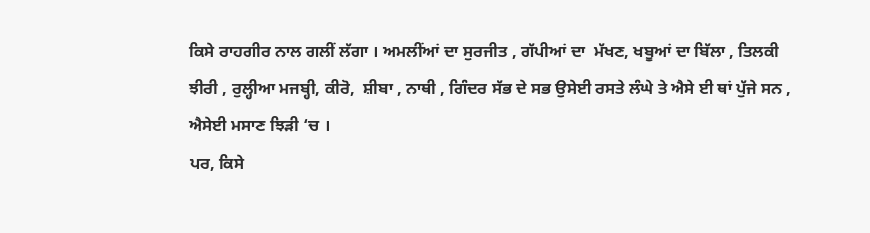ਕਿਸੇ ਰਾਹਗੀਰ ਨਾਲ ਗਲੀਂ ਲੱਗਾ । ਅਮਲੀਂਆਂ ਦਾ ਸੁਰਜੀਤ , ਗੱਪੀਆਂ ਦਾ  ਮੱਖਣ, ਖਬੂਆਂ ਦਾ ਬਿੱਲਾ , ਤਿਲਕੀ ਝੀਰੀ , ਰੁਲ੍ਹੀਆ ਮਜਬ੍ਹੀ, ਕੀਰੋ,  ਸ਼ੀਬਾ , ਨਾਥੀ , ਗਿੰਦਰ ਸੱਭ ਦੇ ਸਭ ਉਸੇਈ ਰਸਤੇ ਲੰਘੇ ਤੇ ਐਸੇ ਈ ਥਾਂ ਪੁੱਜੇ ਸਨ , ਐਸੇਈ ਮਸਾਣ ਝਿੜੀ ‘ਚ ।
ਪਰ, ਕਿਸੇ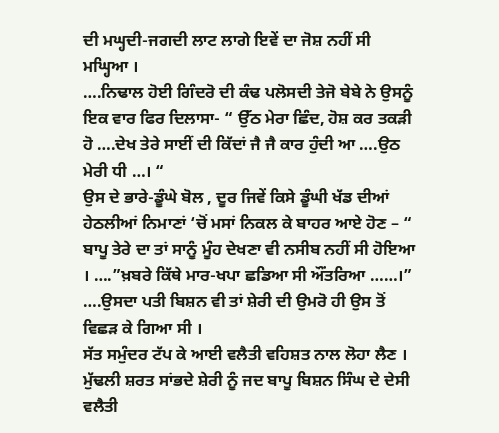ਦੀ ਮਘ੍ਹਦੀ-ਜਗਦੀ ਲਾਟ ਲਾਗੇ ਇਵੇਂ ਦਾ ਜੋਸ਼ ਨਹੀਂ ਸੀ ਮਘ੍ਹਿਆ ।
….ਨਿਢਾਲ ਹੋਈ ਗਿੰਦਰੋ ਦੀ ਕੰਢ ਪਲੋਸਦੀ ਤੇਜੋ ਬੇਬੇ ਨੇ ਉਸਨੂੰ ਇਕ ਵਾਰ ਫਿਰ ਦਿਲਾਸਾ- “ ਉੱਠ ਮੇਰਾ ਛਿੰਦ, ਹੋਸ਼ ਕਰ ਤਕੜੀ ਹੋ ….ਦੇਖ ਤੇਰੇ ਸਾਈਂ ਦੀ ਕਿੱਦਾਂ ਜੈ ਜੈ ਕਾਰ ਹੁੰਦੀ ਆ ….ਉਠ ਮੇਰੀ ਧੀ …। “
ਉਸ ਦੇ ਭਾਰੇ-ਡੂੰਘੇ ਬੋਲ , ਦੂਰ ਜਿਵੇਂ ਕਿਸੇ ਡੂੰਘੀ ਖੱਡ ਦੀਆਂ ਹੇਠਲੀਆਂ ਨਿਮਾਣਾਂ ‘ਚੋਂ ਮਸਾਂ ਨਿਕਲ ਕੇ ਬਾਹਰ ਆਏ ਹੋਣ – “ ਬਾਪੂ ਤੇਰੇ ਦਾ ਤਾਂ ਸਾਨੂੰ ਮੂੰਹ ਦੇਖਣਾ ਵੀ ਨਸੀਬ ਨਹੀਂ ਸੀ ਹੋਇਆ । ….”ਖ਼ਬਰੇ ਕਿੱਥੇ ਮਾਰ-ਖਪਾ ਛਡਿਆ ਸੀ ਔਂਤਰਿਆ ……।”
….ਉਸਦਾ ਪਤੀ ਬਿਸ਼ਨ ਵੀ ਤਾਂ ਸ਼ੇਰੀ ਦੀ ਉਮਰੋ ਹੀ ਉਸ ਤੋਂ ਵਿਛੜ ਕੇ ਗਿਆ ਸੀ ।
ਸੱਤ ਸਮੁੰਦਰ ਟੱਪ ਕੇ ਆਈ ਵਲੈਤੀ ਵਹਿਸ਼ਤ ਨਾਲ ਲੋਹਾ ਲੈਣ ।
ਮੁੱਢਲੀ ਸ਼ਰਤ ਸਾਂਭਦੇ ਸ਼ੇਰੀ ਨੂੰ ਜਦ ਬਾਪੂ ਬਿਸ਼ਨ ਸਿੰਘ ਦੇ ਦੇਸੀ  ਵਲੈਤੀ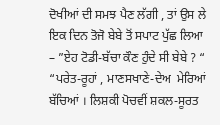ਦੋਖੀਆਂ ਦੀ ਸਮਝ ਪੈਣ ਲੱਗੀ , ਤਾਂ ਉਸ ਲੇ ਇਕ ਦਿਨ ਤੋਜੋ ਬੇਬੇ ਤੋਂ ਸਪਾਟ ਪੁੱਛ ਲਿਆ – ”ਏਹ ਟੋਡੀ-ਬੱਚਾ ਕੌਣ ਹੁੰਦੇ ਸੀ ਬੇਬੇ ? “
“ਪਰੇਤ-ਰੂਹਾਂ , ਮਾਣਸਖਾਣੇ-ਦੇਅ  ਮੇਰਿਆਂ ਬੱਚਿਆਂ । ਲਿਸ਼ਕੀ ਪੋਚਵੀਂ ਸ਼ਕਲ-ਸੂਰਤ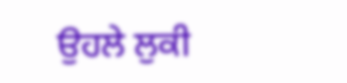ਉਹਲੇ ਲੁਕੀ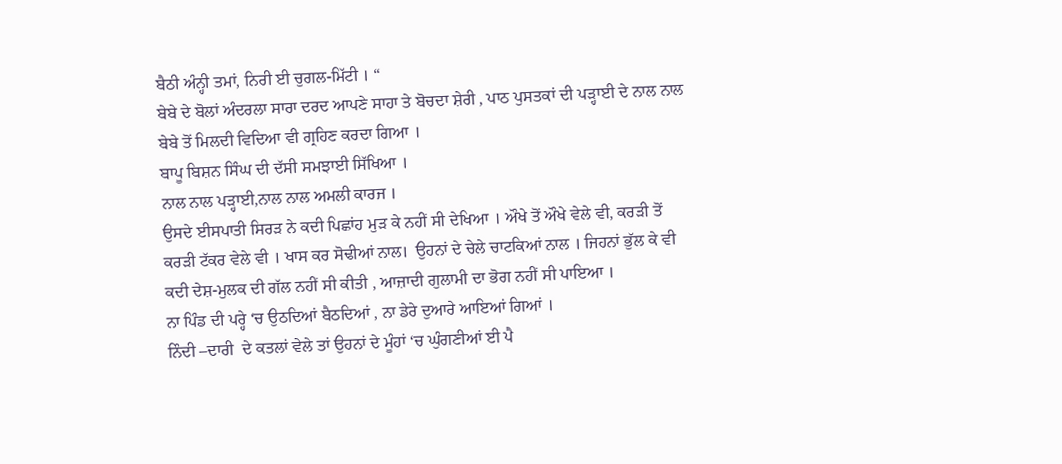ਬੈਠੀ ਅੰਨ੍ਹੀ ਤਮਾਂ, ਨਿਰੀ ਈ ਚੁਗਲ-ਮਿੱਟੀ । “
ਬੇਬੇ ਦੇ ਬੋਲਾਂ ਅੰਦਰਲਾ ਸਾਰਾ ਦਰਦ ਆਪਣੇ ਸਾਹਾ ਤੇ ਬੋਚਦਾ ਸ਼ੇਰੀ , ਪਾਠ ਪੁਸਤਕਾਂ ਦੀ ਪੜ੍ਹਾਈ ਦੇ ਨਾਲ ਨਾਲ ਬੇਬੇ ਤੋਂ ਮਿਲਦੀ ਵਿਦਿਆ ਵੀ ਗ੍ਰਹਿਣ ਕਰਦਾ ਗਿਆ ।
ਬਾਪੂ ਬਿਸ਼ਨ ਸਿੰਘ ਦੀ ਦੱਸੀ ਸਮਝਾਈ ਸਿੱਖਿਆ ।
ਨਾਲ ਨਾਲ ਪੜ੍ਹਾਈ,ਨਾਲ ਨਾਲ ਅਮਲੀ ਕਾਰਜ ।
ਉਸਦੇ ਈਸਪਾਤੀ ਸਿਰੜ ਨੇ ਕਦੀ ਪਿਛਾਂਹ ਮੁੜ ਕੇ ਨਹੀਂ ਸੀ ਦੇਖਿਆ । ਔਖੇ ਤੋਂ ਔਖੇ ਵੇਲੇ ਵੀ, ਕਰੜੀ ਤੋਂ ਕਰੜੀ ਟੱਕਰ ਵੇਲੇ ਵੀ । ਖਾਸ ਕਰ ਸੋਢੀਆਂ ਨਾਲ।  ਉਹਨਾਂ ਦੇ ਚੇਲੇ ਚਾਟਕਿਆਂ ਨਾਲ । ਜਿਹਨਾਂ ਭੁੱਲ ਕੇ ਵੀ ਕਦੀ ਦੇਸ਼-ਮੁਲਕ ਦੀ ਗੱਲ ਨਹੀਂ ਸੀ ਕੀਤੀ , ਆਜ਼ਾਦੀ ਗੁਲਾਮੀ ਦਾ ਭੋਗ ਨਹੀਂ ਸੀ ਪਾਇਆ ।
ਨਾ ਪਿੰਡ ਦੀ ਪਰ੍ਹੇ ‘ਚ ਉਠਦਿਆਂ ਬੈਠਦਿਆਂ , ਨਾ ਡੇਰੇ ਦੁਆਰੇ ਆਇਆਂ ਗਿਆਂ ।
ਨਿੰਦੀ –ਦਾਰੀ  ਦੇ ਕਤਲਾਂ ਵੇਲੇ ਤਾਂ ਉਹਨਾਂ ਦੇ ਮੂੰਹਾਂ ‘ਚ ਘੁੰਗਣੀਆਂ ਈ ਪੈ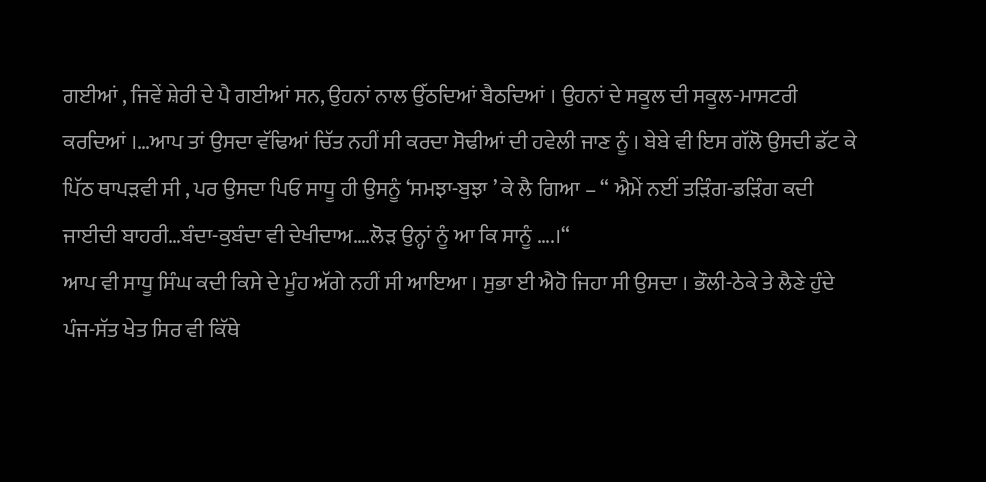ਗਈਆਂ , ਜਿਵੇਂ ਸ਼ੇਰੀ ਦੇ ਪੈ ਗਈਆਂ ਸਨ, ਉਹਨਾਂ ਨਾਲ ਉੱਠਦਿਆਂ ਬੈਠਦਿਆਂ । ਉਹਨਾਂ ਦੇ ਸਕੂਲ ਦੀ ਸਕੂਲ-ਮਾਸਟਰੀ ਕਰਦਿਆਂ ।…ਆਪ ਤਾਂ ਉਸਦਾ ਵੱਢਿਆਂ ਚਿੱਤ ਨਹੀਂ ਸੀ ਕਰਦਾ ਸੋਢੀਆਂ ਦੀ ਹਵੇਲੀ ਜਾਣ ਨੂੰ । ਬੇਬੇ ਵੀ ਇਸ ਗੱਲੋ ਉਸਦੀ ਡੱਟ ਕੇ ਪਿੱਠ ਥਾਪੜਵੀ ਸੀ , ਪਰ ਉਸਦਾ ਪਿਓ ਸਾਧੂ ਹੀ ਉਸਨੂੰ ‘ਸਮਝਾ-ਬੁਝਾ ’ ਕੇ ਲੈ ਗਿਆ – “ ਐਮੇਂ ਨਈਂ ਤੜਿੰਗ-ਡੜਿੰਗ ਕਦੀ ਜਾਈਦੀ ਬਾਹਰੀ…ਬੰਦਾ-ਕੁਬੰਦਾ ਵੀ ਦੇਖੀਦਾਅ….ਲੋੜ ਉਨ੍ਹਾਂ ਨੂੰ ਆ ਕਿ ਸਾਨੂੰ ….।“
ਆਪ ਵੀ ਸਾਧੂ ਸਿੰਘ ਕਦੀ ਕਿਸੇ ਦੇ ਮੂੰਹ ਅੱਗੇ ਨਹੀਂ ਸੀ ਆਇਆ । ਸੁਭਾ ਈ ਐਹੋ ਜਿਹਾ ਸੀ ਉਸਦਾ । ਭੌਲੀ-ਠੇਕੇ ਤੇ ਲੈਣੇ ਹੁੰਦੇ ਪੰਜ-ਸੱਤ ਖੇਤ ਸਿਰ ਵੀ ਕਿੱਥੇ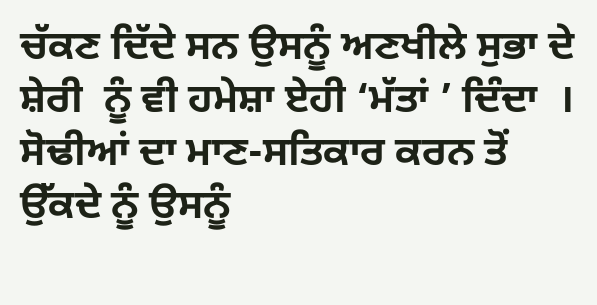ਚੱਕਣ ਦਿੱਦੇ ਸਨ ਉਸਨੂੰ ਅਣਖੀਲੇ ਸੁਭਾ ਦੇ ਸ਼ੇਰੀ  ਨੂੰ ਵੀ ਹਮੇਸ਼ਾ ਏਹੀ ‘ਮੱਤਾਂ ’ ਦਿੰਦਾ  । ਸੋਢੀਆਂ ਦਾ ਮਾਣ-ਸਤਿਕਾਰ ਕਰਨ ਤੋਂ ਉੱਕਦੇ ਨੂੰ ਉਸਨੂੰ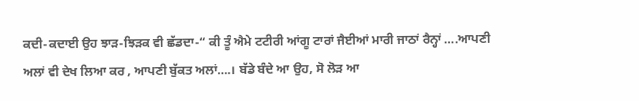ਕਦੀ-ਕਦਾਈ ਉਹ ਝਾੜ-ਝਿੜਕ ਵੀ ਛੱਡਦਾ-“ ਕੀ ਤੂੰ ਐਮੇ ਟਟੀਰੀ ਆਂਗੂ ਟਾਰਾਂ ਜੈਈਆਂ ਮਾਰੀ ਜਾਠਾਂ ਰੈਨ੍ਹਾਂ ….ਆਪਣੀ ਅਲਾਂ ਵੀ ਦੇਖ ਲਿਆ ਕਰ , ਆਪਣੀ ਬੁੱਕਤ ਅਲਾਂ….। ਬੱਡੇ ਬੰਦੇ ਆ ਉਹ, ਸੋ ਲੋੜ ਆ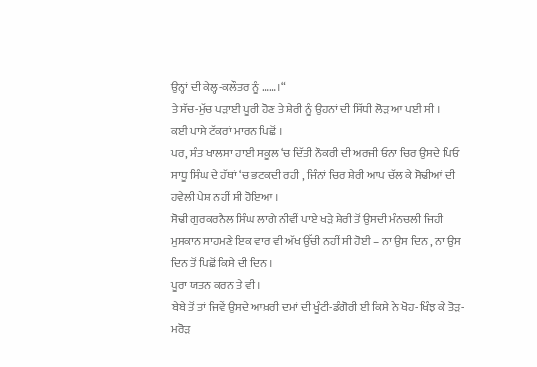ਉਨ੍ਹਾਂ ਦੀ ਕੇਲ੍ਹ-ਕਲੌਤਰ ਨੂੰ ……।“
ਤੇ ਸੱਚ-ਮੁੱਚ ਪੜਾਈ ਪੂਰੀ ਹੋਣ ਤੇ ਸ਼ੇਰੀ ਨੂੰ ਉਹਨਾਂ ਦੀ ਸਿੱਧੀ ਲੋੜ ਆ ਪਈ ਸੀ ।
ਕਈ ਪਾਸੇ ਟੱਕਰਾਂ ਮਾਰਨ ਪਿਛੋਂ ।
ਪਰ, ਸੰਤ ਖਾਲਸਾ ਹਾਈ ਸਕੂਲ ‘ਚ ਦਿੱਤੀ ਨੌਕਰੀ ਦੀ ਅਰਜੀ ਓਨਾ ਚਿਰ ਉਸਦੇ ਪਿਓ ਸਾਧੂ ਸਿੰਘ ਦੇ ਹੱਥਾਂ ‘ਚ ਭਟਕਦੀ ਰਹੀ , ਜਿੰਨਾਂ ਚਿਰ ਸ਼ੇਰੀ ਆਪ ਚੱਲ ਕੇ ਸੋਢੀਆਂ ਦੀ ਹਵੇਲੀ ਪੇਸ਼ ਨਹੀਂ ਸੀ ਹੋਇਆ ।
ਸੋਢੀ ਗੁਰਕਰਨੈਲ ਸਿੰਘ ਲਾਗੇ ਨੀਵੀਂ ਪਾਏ ਖੜੇ ਸ਼ੇਰੀ ਤੋਂ ਉਸਦੀ ਮੰਨਚਲੀ ਜਿਹੀ ਮੁਸਕਾਨ ਸਾਹਮਣੇ ਇਕ ਵਾਰ ਵੀ ਅੱਖ ਉੱਚੀ ਨਹੀਂ ਸੀ ਹੋਈ – ਨਾ ਉਸ ਦਿਨ , ਨਾ ਉਸ ਦਿਨ ਤੋਂ ਪਿਛੋਂ ਕਿਸੇ ਦੀ ਦਿਨ ।
ਪੂਰਾ ਯਤਨ ਕਰਨ ਤੇ ਵੀ ।
ਬੇਬੇ ਤੋਂ ਤਾਂ ਜਿਵੇਂ ਉਸਦੇ ਆਖ਼ਰੀ ਦਮਾਂ ਦੀ ਖੂੰਟੀ-ਡੰਗੋਰੀ ਈ ਕਿਸੇ ਨੇ ਖੋਹ-ਖਿੰਝ ਕੇ ਤੋੜ-ਮਰੋੜ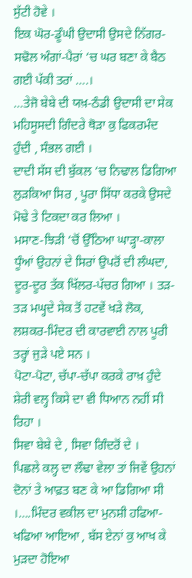ਸੁੱਟੀ ਹੋਵੇ ।
ਇਕ ਘੋਰ-ਡੂੰਘੀ ਉਦਾਸੀ ਉਸਦੇ ਨਿੱਗਰ-ਸਢੋਲ ਅੰਗਾਂ-ਪੈਰਾਂ ‘ਚ ਘਰ ਬਣਾ ਕੇ ਬੈਠ ਗਈ ਪੱਕੀ ਤਰਾਂ ….।
…ਤੇਜੋ ਬੇਬੇ ਦੀ ਯਖ਼-ਠੰਡੀ ਉਦਾਸੀ ਦਾ ਸੇਕ ਮਹਿਸੂਸਦੀ ਗਿੰਦਰੇ ਥੋੜਾ ਕੁ ਫਿਕਰਮੰਦ ਹੁੰਦੀ , ਸੰਭਲ ਗਈ ।
ਦਾਦੀ ਸੱਸ ਦੀ ਬੁੱਕਲ ‘ਚ ਨਿਢਾਲ ਡਿਗਿਆ ਲੁੜਕਿਆ ਸਿਰ , ਪੂਰਾ ਸਿੱਧਾ ਕਰਕੇ ਉਸਦੇ ਮੋਢੇ ਤੇ ਟਿਕਦਾ ਕਰ ਲਿਆ ।
ਮਸਾਣ-ਝਿੜੀ ‘ਚੋਂ ਉੱਠਿਆ ਘਾੜ੍ਹਾ-ਕਾਲਾ ਧੂੰਆਂ ਉਹਨਾਂ ਦੇ ਸਿਰਾਂ ਉਪਰੋਂ ਦੀ ਲੰਘਦਾ, ਦੂਰ-ਦੂਰ ਤੱਕ ਖਿੱਲਰ-ਪੱਚਰ ਗਿਆ । ਤੜ-ਤੜ ਮਘ੍ਹਦੇ ਸੇਕ ਤੋਂ ਹਟਵੇਂ ਖੜੇ ਲੋਕ,  ਲਸ਼ਕਰ-ਮਿੰਦਰ ਦੀ ਕਾਰਵਾਈ ਨਾਲ ਪੂਰੀ ਤਰ੍ਹਾਂ ਜੁੜੇ ਪਏ ਸਨ ।
ਪੋਟਾ-ਪੋਟਾ, ਚੱਪਾ-ਚੱਪਾ ਕਰਕੇ ਰਾਖ਼ ਹੁੰਦੇ ਸ਼ੇਰੀ ਵਲ੍ਹ ਕਿਸੇ ਦਾ ਵੀ ਧਿਆਨ ਨਹੀਂ ਸੀ ਰਿਹਾ ।
ਸਿਵਾ ਬੇਬੇ ਦੇ , ਸਿਵਾ ਗਿੰਦਰੋਂ ਦੇ ।
ਪਿਛਲੇ ਕਲ੍ਹ ਦਾ ਲੌਢਾ ਵੇਲਾ ਤਾਂ ਜਿਵੇਂ ਉਹਨਾਂ ਦੋਨਾਂ ਤੇ ਆਫ਼ਤ ਬਣ ਕੇ ਆ ਡਿਗਿਆ ਸੀ ।….ਮਿੰਦਰ ਵਕੀਲ ਦਾ ਮੁਨਸ਼ੀ ਹਫਿਆ-ਖਫਿਆ ਆਇਆ , ਬੱਸ ਏਨਾਂ ਕੁ ਆਖ ਕੇ ਮੁੜਦਾ ਹੋਇਆ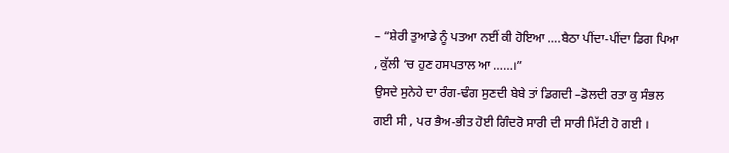– “ਸ਼ੇਰੀ ਤੁਆਡੇ ਨੂੰ ਪਤਆ ਨਈਂ ਕੀ ਹੋਇਆ ….ਬੈਠਾ ਪੀਂਦਾ-ਪੀਂਦਾ ਡਿਗ ਪਿਆ , ਕੁੱਲੀ ‘ਚ ਹੁਣ ਹਸਪਤਾਲ ਆ ……।”
ਉਸਦੇ ਸੁਨੇਹੇ ਦਾ ਰੰਗ-ਢੰਗ ਸੁਣਦੀ ਬੇਬੇ ਤਾਂ ਡਿਗਦੀ –ਡੋਲਦੀ ਰਤਾ ਕੁ ਸੰਭਲ ਗਈ ਸੀ , ਪਰ ਭੈਅ-ਭੀਤ ਹੋਈ ਗਿੰਦਰੋ ਸਾਰੀ ਦੀ ਸਾਰੀ ਮਿੱਟੀ ਹੋ ਗਈ ।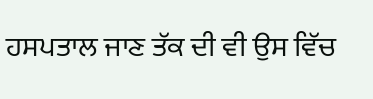ਹਸਪਤਾਲ ਜਾਣ ਤੱਕ ਦੀ ਵੀ ਉਸ ਵਿੱਚ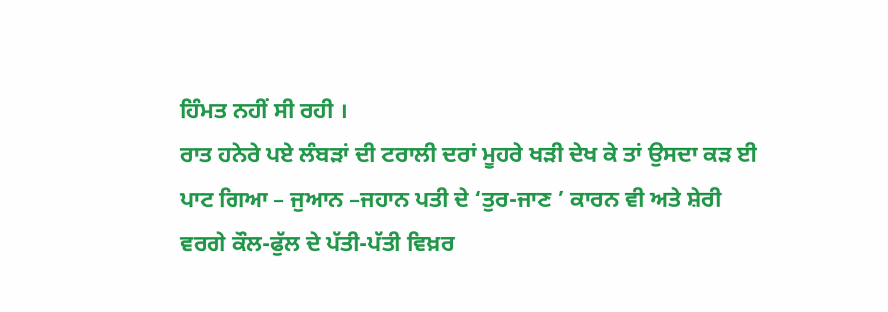ਹਿੰਮਤ ਨਹੀਂ ਸੀ ਰਹੀ ।
ਰਾਤ ਹਨੇਰੇ ਪਏ ਲੰਬੜਾਂ ਦੀ ਟਰਾਲੀ ਦਰਾਂ ਮੂਹਰੇ ਖੜੀ ਦੇਖ ਕੇ ਤਾਂ ਉਸਦਾ ਕੜ ਈ ਪਾਟ ਗਿਆ – ਜੁਆਨ –ਜਹਾਨ ਪਤੀ ਦੇ ‘ਤੁਰ-ਜਾਣ ’ ਕਾਰਨ ਵੀ ਅਤੇ ਸ਼ੇਰੀ ਵਰਗੇ ਕੌਲ-ਫੁੱਲ ਦੇ ਪੱਤੀ-ਪੱਤੀ ਵਿਖ਼ਰ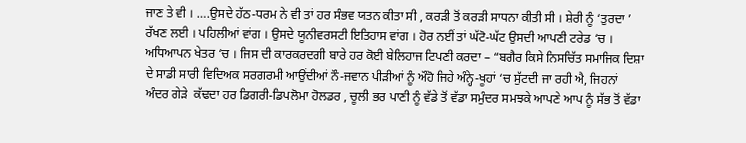ਜਾਣ ਤੇ ਵੀ । ….ਉਸਦੇ ਹੱਠ-ਧਰਮ ਨੇ ਵੀ ਤਾਂ ਹਰ ਸੰਭਵ ਯਤਨ ਕੀਤਾ ਸੀ , ਕਰੜੀ ਤੋਂ ਕਰੜੀ ਸਾਧਨਾ ਕੀਤੀ ਸੀ । ਸ਼ੇਰੀ ਨੂੰ ‘ਤੁਰਦਾ ’ ਰੱਖਣ ਲਈ । ਪਹਿਲੀਆਂ ਵਾਂਗ । ਉਸਦੇ ਯੂਨੀਵਰਸਟੀ ਇਤਿਹਾਸ ਵਾਂਗ । ਹੋਰ ਨਈਂ ਤਾਂ ਘੱਟੋ-ਘੱਟ ਉਸਦੀ ਆਪਣੀ ਟਰੇਡ ‘ਚ । ਅਧਿਆਪਨ ਖੇਤਰ ‘ਚ । ਜਿਸ ਦੀ ਕਾਰਕਰਦਗੀ ਬਾਰੇ ਹਰ ਕੋਈ ਬੇਲਿਹਾਜ ਟਿਪਣੀ ਕਰਦਾ – “ਬਗੈਰ ਕਿਸੇ ਨਿਸਚਿੱਤ ਸਮਾਜਿਕ ਦਿਸ਼ਾ ਦੇ ਸਾਡੀ ਸਾਰੀ ਵਿਦਿਅਕ ਸਰਗਰਮੀ ਆਉਂਦੀਆਂ ਨੌ-ਜਵਾਨ ਪੀੜੀਆਂ ਨੂੰ ਔਹੋ ਜਿਹੇ ਅੰਨ੍ਹੇ-ਖੂਹਾਂ ‘ਚ ਸੁੱਟਦੀ ਜਾ ਰਹੀ ਐ, ਜਿਹਨਾਂ ਅੰਦਰ ਗੇੜੇ  ਕੱਢਦਾ ਹਰ ਡਿਗਰੀ-ਡਿਪਲੋਮਾ ਹੋਲਡਰ , ਚੂਲੀ ਭਰ ਪਾਣੀ ਨੂੰ ਵੱਡੇ ਤੋਂ ਵੱਡਾ ਸਮੁੰਦਰ ਸਮਝਕੇ ਆਪਣੇ ਆਪ ਨੂੰ ਸੱਭ ਤੋਂ ਵੱਡਾ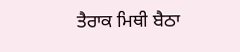ਤੈਰਾਕ ਮਿਥੀ ਬੈਠਾ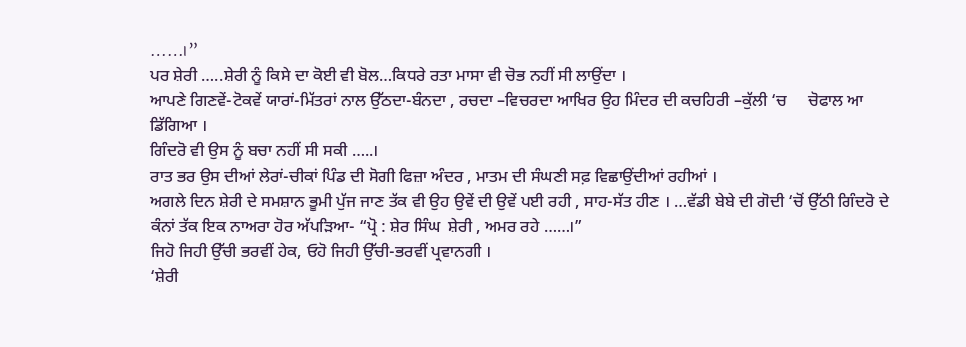……।”
ਪਰ ਸ਼ੇਰੀ …..ਸ਼ੇਰੀ ਨੂੰ ਕਿਸੇ ਦਾ ਕੋਈ ਵੀ ਬੋਲ…ਕਿਧਰੇ ਰਤਾ ਮਾਸਾ ਵੀ ਚੋਭ ਨਹੀਂ ਸੀ ਲਾਉਂਦਾ ।
ਆਪਣੇ ਗਿਣਵੇਂ-ਟੋਕਵੇਂ ਯਾਰਾਂ-ਮਿੱਤਰਾਂ ਨਾਲ ਉੱਠਦਾ-ਬੰਨਦਾ , ਰਚਦਾ –ਵਿਚਰਦਾ ਆਖਿਰ ਉਹ ਮਿੰਦਰ ਦੀ ਕਚਹਿਰੀ –ਕੁੱਲੀ ‘ਚ     ਚੋਫਾਲ ਆ ਡਿੱਗਿਆ ।
ਗਿੰਦਰੋ ਵੀ ਉਸ ਨੂੰ ਬਚਾ ਨਹੀਂ ਸੀ ਸਕੀ …..।
ਰਾਤ ਭਰ ਉਸ ਦੀਆਂ ਲੇਰਾਂ-ਚੀਕਾਂ ਪਿੰਡ ਦੀ ਸੋਗੀ ਫਿਜ਼ਾ ਅੰਦਰ , ਮਾਤਮ ਦੀ ਸੰਘਣੀ ਸਫ਼ ਵਿਛਾਉਂਦੀਆਂ ਰਹੀਆਂ ।
ਅਗਲੇ ਦਿਨ ਸ਼ੇਰੀ ਦੇ ਸਮਸ਼ਾਨ ਭੂਮੀ ਪੁੱਜ ਜਾਣ ਤੱਕ ਵੀ ਉਹ ਉਵੇਂ ਦੀ ਉਵੇਂ ਪਈ ਰਹੀ , ਸਾਹ-ਸੱਤ ਹੀਣ । …ਵੱਡੀ ਬੇਬੇ ਦੀ ਗੋਦੀ ‘ਚੋਂ ਉੱਠੀ ਗਿੰਦਰੋ ਦੇ ਕੰਨਾਂ ਤੱਕ ਇਕ ਨਾਅਰਾ ਹੋਰ ਅੱਪੜਿਆ- “ਪ੍ਰੋ : ਸ਼ੇਰ ਸਿੰਘ  ਸ਼ੇਰੀ , ਅਮਰ ਰਹੇ ……।”
ਜਿਹੋ ਜਿਹੀ ਉੱਚੀ ਭਰਵੀਂ ਹੇਕ, ਓਹੋ ਜਿਹੀ ਉੱਚੀ-ਭਰਵੀਂ ਪ੍ਰਵਾਨਗੀ ।
‘ਸ਼ੇਰੀ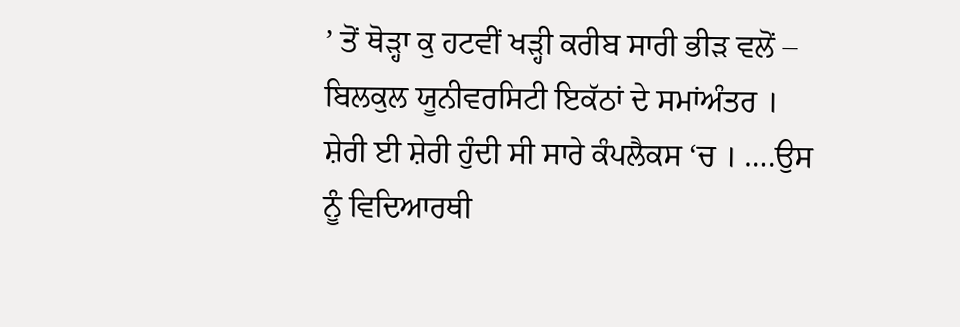’ ਤੋਂ ਥੋੜ੍ਹਾ ਕੁ ਹਟਵੀਂ ਖੜ੍ਹੀ ਕਰੀਬ ਸਾਰੀ ਭੀੜ ਵਲੋਂ – ਬਿਲਕੁਲ ਯੂਨੀਵਰਸਿਟੀ ਇਕੱਠਾਂ ਦੇ ਸਮਾਂਅੰਤਰ ।
ਸ਼ੇਰੀ ਈ ਸ਼ੇਰੀ ਹੁੰਦੀ ਸੀ ਸਾਰੇ ਕੰਪਲੈਕਸ ‘ਚ । ….ਉਸ ਨੂੰ ਵਿਦਿਆਰਥੀ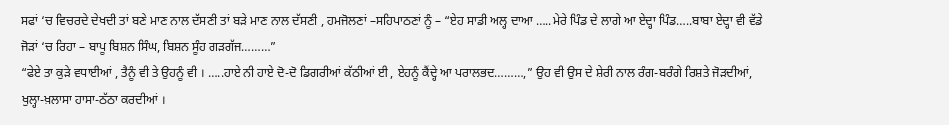ਸਫਾਂ ‘ਚ ਵਿਚਰਦੇ ਦੇਖਦੀ ਤਾਂ ਬਣੇ ਮਾਣ ਨਾਲ ਦੱਸਣੀ ਤਾਂ ਬੜੇ ਮਾਣ ਨਾਲ ਦੱਸਣੀ , ਹਮਜੋਲਣਾਂ –ਸਹਿਪਾਠਣਾਂ ਨੂੰ – “ਏਹ ਸਾਡੀ ਅਲ੍ਹ ਦਾਆ …..ਮੇਰੇ ਪਿੰਡ ਦੇ ਲਾਗੇ ਆ ਏਦ੍ਹਾ ਪਿੰਡ…..ਬਾਬਾ ਏਦ੍ਹਾ ਵੀ ਵੱਡੇ ਜੋੜਾਂ ‘ਚ ਰਿਹਾ – ਬਾਪੂ ਬਿਸ਼ਨ ਸਿੰਘ, ਬਿਸ਼ਨ ਸੂੰਹ ਗੜਗੱਜ………”
“ਫੇਏ ਤਾ ਕੁੜੇ ਵਧਾਈਆਂ , ਤੈਨੂੰ ਵੀ ਤੇ ਉਹਨੂੰ ਵੀ । …..ਹਾਏ ਨੀ ਹਾਏ ਦੋ-ਦੋ ਡਿਗਰੀਆਂ ਕੱਠੀਆਂ ਈ , ਏਹਨੂੰ ਕੈਂਦ੍ਹੇ ਆ ਪਰਾਲਭਦ………,” ਉਹ ਵੀ ਉਸ ਦੇ ਸ਼ੇਰੀ ਨਾਲ ਰੰਗ-ਬਰੰਗੇ ਰਿਸ਼ਤੇ ਜੋੜਦੀਆਂ, ਖੁਲ੍ਹਾ-ਖ਼ਲਾਸਾ ਹਾਸਾ-ਠੱਠਾ ਕਰਦੀਆਂ ।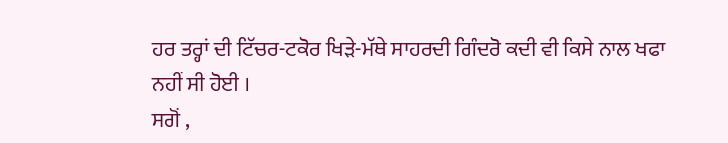ਹਰ ਤਰ੍ਹਾਂ ਦੀ ਟਿੱਚਰ-ਟਕੋਰ ਖਿੜੇ-ਮੱਥੇ ਸਾਹਰਦੀ ਗਿੰਦਰੋ ਕਦੀ ਵੀ ਕਿਸੇ ਨਾਲ ਖਫਾ ਨਹੀਂ ਸੀ ਹੋਈ ।
ਸਗੋਂ ,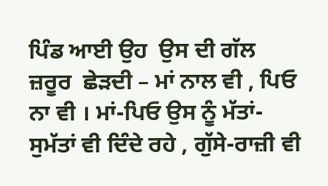ਪਿੰਡ ਆਈ ਉਹ  ਉਸ ਦੀ ਗੱਲ ਜ਼ਰੂਰ  ਛੇੜਦੀ – ਮਾਂ ਨਾਲ ਵੀ , ਪਿਓ ਨਾ ਵੀ । ਮਾਂ-ਪਿਓ ਉਸ ਨੂੰ ਮੱਤਾਂ-ਸੁਮੱਤਾਂ ਵੀ ਦਿੰਦੇ ਰਹੇ , ਗੁੱਸੇ-ਰਾਜ਼ੀ ਵੀ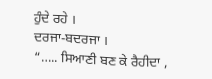ਹੁੰਦੇ ਰਹੇ ।
ਦਰਜਾ-ਬਦਰਜਾ ।
“….. ਸਿਆਣੀ ਬਣ ਕੇ ਰੈਹੀਦਾ ,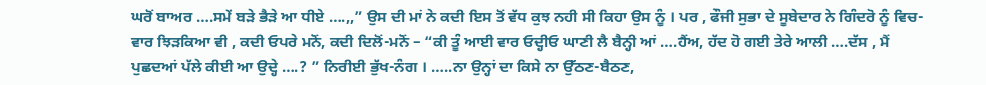ਘਰੋਂ ਬਾਅਰ ….ਸਮੇਂ ਬੜੇ ਭੈੜੇ ਆ ਧੀਏ ….,,” ਉਸ ਦੀ ਮਾਂ ਨੇ ਕਦੀ ਇਸ ਤੋਂ ਵੱਧ ਕੁਝ ਨਹੀ ਸੀ ਕਿਹਾ ਉਸ ਨੂੰ । ਪਰ , ਫੌਜੀ ਸੁਭਾ ਦੇ ਸੂਬੇਦਾਰ ਨੇ ਗਿੰਦਰੋ ਨੂੰ ਵਿਚ-ਵਾਰ ਝਿੜਕਿਆ ਵੀ , ਕਦੀ ਓਪਰੇ ਮਨੋਂ, ਕਦੀ ਦਿਲੋਂ-ਮਨੋਂ – “ਕੀ ਤੂੰ ਆਈ ਵਾਰ ਓਦ੍ਹੀਓ ਘਾਣੀ ਲੈ ਬੈਨ੍ਹੀ ਆਂ ….ਹੈਂਅ, ਹੱਦ ਹੋ ਗਈ ਤੇਰੇ ਆਲੀ ….ਦੱਸ , ਮੈਂ ਪੁਛਦਆਂ ਪੱਲੇ ਕੀਈ ਆ ਉਦ੍ਹੇ ….? ” ਨਿਰੀਈ ਭੁੱਖ-ਨੰਗ । …..ਨਾ ਉਨ੍ਹਾਂ ਦਾ ਕਿਸੇ ਨਾ ਉੱਠਣ-ਬੈਠਣ,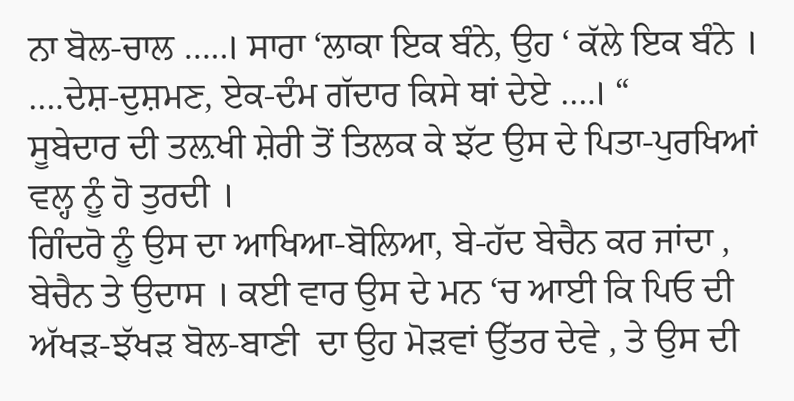ਨਾ ਬੋਲ-ਚਾਲ …..। ਸਾਰਾ ‘ਲਾਕਾ ਇਕ ਬੰਨੇ, ਉਹ ‘ ਕੱਲੇ ਇਕ ਬੰਨੇ । ….ਦੇਸ਼-ਦੁਸ਼ਮਣ, ਏਕ-ਦੰਮ ਗੱਦਾਰ ਕਿਸੇ ਥਾਂ ਦੇਏ ….। “
ਸੂਬੇਦਾਰ ਦੀ ਤਲ਼ਖੀ ਸ਼ੇਰੀ ਤੋਂ ਤਿਲਕ ਕੇ ਝੱਟ ਉਸ ਦੇ ਪਿਤਾ-ਪੁਰਖਿਆਂ ਵਲ੍ਹ ਨੂੰ ਹੋ ਤੁਰਦੀ ।
ਗਿੰਦਰੋ ਨੂੰ ਉਸ ਦਾ ਆਖਿਆ-ਬੋਲਿਆ, ਬੇ-ਹੱਦ ਬੇਚੈਨ ਕਰ ਜਾਂਦਾ , ਬੇਚੈਨ ਤੇ ਉਦਾਸ । ਕਈ ਵਾਰ ਉਸ ਦੇ ਮਨ ‘ਚ ਆਈ ਕਿ ਪਿਓ ਦੀ ਅੱਖੜ-ਝੱਖੜ ਬੋਲ-ਬਾਣੀ  ਦਾ ਉਹ ਮੋੜਵਾਂ ਉੱਤਰ ਦੇਵੇ , ਤੇ ਉਸ ਦੀ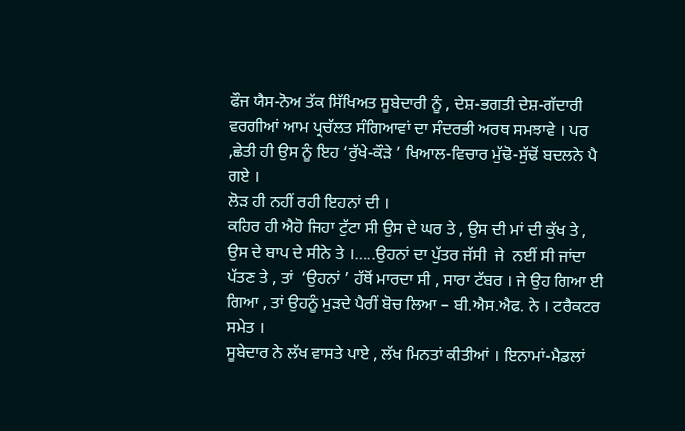ਫੌਜ ਯੈਸ-ਨੋਅ ਤੱਕ ਸਿੱਖਿਅਤ ਸੂਬੇਦਾਰੀ ਨੂੰ , ਦੇਸ਼-ਭਗਤੀ ਦੇਸ਼-ਗੱਦਾਰੀ ਵਰਗੀਆਂ ਆਮ ਪ੍ਰਚੱਲਤ ਸੰਗਿਆਵਾਂ ਦਾ ਸੰਦਰਭੀ ਅਰਥ ਸਮਝਾਵੇ । ਪਰ ,ਛੇਤੀ ਹੀ ਉਸ ਨੂੰ ਇਹ ‘ਰੁੱਖੇ-ਕੌੜੇ ’ ਖਿਆਲ-ਵਿਚਾਰ ਮੁੱਢੋ-ਸੁੱਢੋਂ ਬਦਲਨੇ ਪੈ ਗਏ ।
ਲੋੜ ਹੀ ਨਹੀਂ ਰਹੀ ਇਹਨਾਂ ਦੀ ।
ਕਹਿਰ ਹੀ ਐਹੋ ਜਿਹਾ ਟੁੱਟਾ ਸੀ ਉਸ ਦੇ ਘਰ ਤੇ , ਉਸ ਦੀ ਮਾਂ ਦੀ ਕੁੱਖ ਤੇ , ਉਸ ਦੇ ਬਾਪ ਦੇ ਸੀਨੇ ਤੇ ।…..ਉਹਨਾਂ ਦਾ ਪੁੱਤਰ ਜੱਸੀ  ਜੇ  ਨਈਂ ਸੀ ਜਾਂਦਾ ਪੱਤਣ ਤੇ , ਤਾਂ  ‘ਉਹਨਾਂ ’ ਹੱਥੋਂ ਮਾਰਦਾ ਸੀ , ਸਾਰਾ ਟੱਬਰ । ਜੇ ਉਹ ਗਿਆ ਈ ਗਿਆ , ਤਾਂ ਉਹਨੂੰ ਮੁੜਦੇ ਪੈਰੀਂ ਬੋਚ ਲਿਆ – ਬੀ.ਐਸ.ਐਫ. ਨੇ । ਟਰੈਕਟਰ ਸਮੇਤ ।
ਸੂਬੇਦਾਰ ਨੇ ਲੱਖ ਵਾਸਤੇ ਪਾਏ , ਲੱਖ ਮਿਨਤਾਂ ਕੀਤੀਆਂ । ਇਨਾਮਾਂ-ਮੈਡਲਾਂ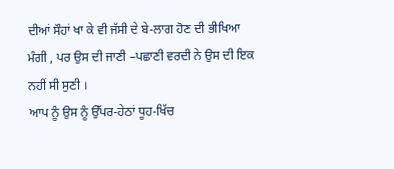ਦੀਆਂ ਸੌਹਾਂ ਖਾ ਕੇ ਵੀ ਜੱਸੀ ਦੇ ਬੇ-ਲਾਗ ਹੋਣ ਦੀ ਭੀਖਿਆ ਮੰਗੀ , ਪਰ ਉਸ ਦੀ ਜਾਣੀ –ਪਛਾਣੀ ਵਰਦੀ ਨੇ ਉਸ ਦੀ ਇਕ ਨਹੀਂ ਸੀ ਸੁਣੀ ।
ਆਪ ਨੂੰ ਉਸ ਨੂੰ ਉੱਪਰ-ਹੇਠਾਂ ਧੂਹ-ਖਿੱਚ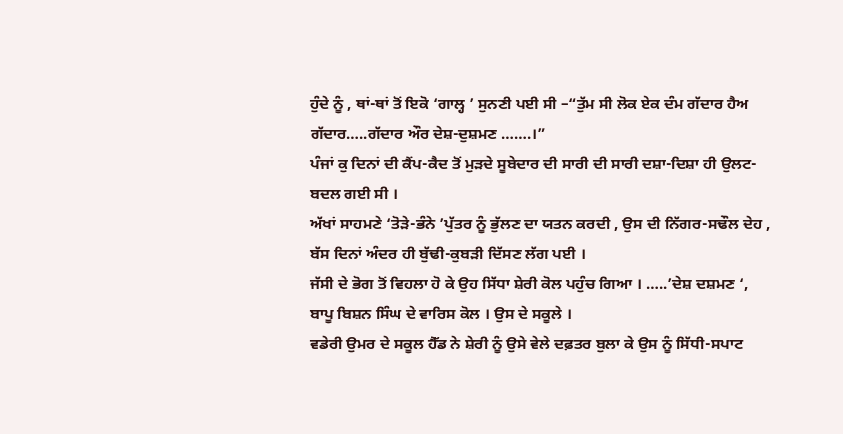ਹੁੰਦੇ ਨੂੰ , ਥਾਂ-ਥਾਂ ਤੋਂ ਇਕੋ ‘ਗਾਲ੍ਹ ’ ਸੁਨਣੀ ਪਈ ਸੀ –“ਤੁੱਮ ਸੀ ਲੋਕ ਏਕ ਦੰਮ ਗੱਦਾਰ ਹੈਅ ਗੱਦਾਰ…..ਗੱਦਾਰ ਔਰ ਦੇਸ਼-ਦੁਸ਼ਮਣ …….।”
ਪੰਜਾਂ ਕੁ ਦਿਨਾਂ ਦੀ ਕੈਂਪ-ਕੈਦ ਤੋਂ ਮੁੜਦੇ ਸੂਬੇਦਾਰ ਦੀ ਸਾਰੀ ਦੀ ਸਾਰੀ ਦਸ਼ਾ-ਦਿਸ਼ਾ ਹੀ ਉਲਟ-ਬਦਲ ਗਈ ਸੀ ।
ਅੱਖਾਂ ਸਾਹਮਣੇ ‘ਤੋੜੇ-ਭੰਨੇ ’ਪੁੱਤਰ ਨੂੰ ਭੁੱਲਣ ਦਾ ਯਤਨ ਕਰਦੀ , ਉਸ ਦੀ ਨਿੱਗਰ-ਸਢੌਲ ਦੇਹ , ਬੱਸ ਦਿਨਾਂ ਅੰਦਰ ਹੀ ਬੁੱਢੀ-ਕੁਬੜੀ ਦਿੱਸਣ ਲੱਗ ਪਈ ।
ਜੱਸੀ ਦੇ ਭੋਗ ਤੋਂ ਵਿਹਲਾ ਹੋ ਕੇ ਉਹ ਸਿੱਧਾ ਸ਼ੇਰੀ ਕੋਲ ਪਹੁੰਚ ਗਿਆ । …..’ਦੇਸ਼ ਦਸ਼ਮਣ ‘, ਬਾਪੂ ਬਿਸ਼ਨ ਸਿੰਘ ਦੇ ਵਾਰਿਸ ਕੋਲ । ਉਸ ਦੇ ਸਕੂਲੇ ।
ਵਡੇਰੀ ਉਮਰ ਦੇ ਸਕੂਲ ਹੈੱਡ ਨੇ ਸ਼ੇਰੀ ਨੂੰ ਉਸੇ ਵੇਲੇ ਦਫ਼ਤਰ ਬੁਲਾ ਕੇ ਉਸ ਨੂੰ ਸਿੱਧੀ-ਸਪਾਟ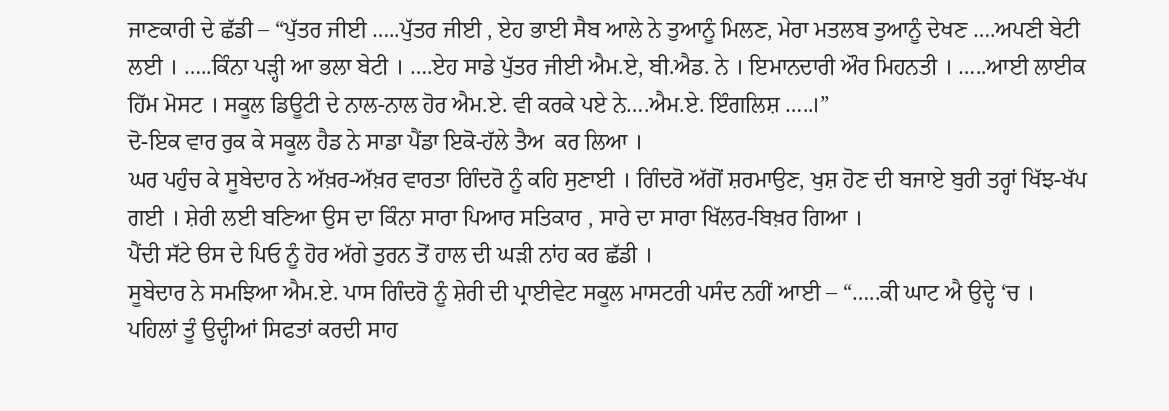ਜਾਣਕਾਰੀ ਦੇ ਛੱਡੀ – “ਪੁੱਤਰ ਜੀਈ …..ਪੁੱਤਰ ਜੀਈ , ਏਹ ਭਾਈ ਸੈਬ ਆਲੇ ਨੇ ਤੁਆਨੂੰ ਮਿਲਣ, ਮੇਰਾ ਮਤਲਬ ਤੁਆਨੂੰ ਦੇਖਣ ….ਅਪਣੀ ਬੇਟੀ ਲਈ । …..ਕਿੰਨਾ ਪੜ੍ਹੀ ਆ ਭਲਾ ਬੇਟੀ । ….ਏਹ ਸਾਡੇ ਪੁੱਤਰ ਜੀਈ ਐਮ.ਏ, ਬੀ.ਐਡ. ਨੇ । ਇਮਾਨਦਾਰੀ ਔਰ ਮਿਹਨਤੀ । …..ਆਈ ਲਾਈਕ ਹਿੱਮ ਮੋਸਟ । ਸਕੂਲ ਡਿਊਟੀ ਦੇ ਨਾਲ-ਨਾਲ ਹੋਰ ਐਮ.ਏ. ਵੀ ਕਰਕੇ ਪਏ ਨੇ….ਐਮ.ਏ. ਇੰਗਲਿਸ਼ …..।”
ਦੋ-ਇਕ ਵਾਰ ਰੁਕ ਕੇ ਸਕੂਲ ਹੈਡ ਨੇ ਸਾਡਾ ਪੈਂਡਾ ਇਕੋ-ਹੱਲੇ ਤੈਅ  ਕਰ ਲਿਆ ।
ਘਰ ਪਹੁੰਚ ਕੇ ਸੂਬੇਦਾਰ ਨੇ ਅੱਖ਼ਰ-ਅੱਖ਼ਰ ਵਾਰਤਾ ਗਿੰਦਰੋ ਨੂੰ ਕਹਿ ਸੁਣਾਈ । ਗਿੰਦਰੋ ਅੱਗੋਂ ਸ਼ਰਮਾਉਣ, ਖੁਸ਼ ਹੋਣ ਦੀ ਬਜਾਏ ਬੁਰੀ ਤਰ੍ਹਾਂ ਖਿੱਝ-ਖੱਪ ਗਈ । ਸ਼ੇਰੀ ਲਈ ਬਣਿਆ ਉਸ ਦਾ ਕਿੰਨਾ ਸਾਰਾ ਪਿਆਰ ਸਤਿਕਾਰ , ਸਾਰੇ ਦਾ ਸਾਰਾ ਖਿੱਲਰ-ਬਿਖ਼ਰ ਗਿਆ ।
ਪੈਂਦੀ ਸੱਟੇ ੳਸ ਦੇ ਪਿਓ ਨੂੰ ਹੋਰ ਅੱਗੇ ਤੁਰਨ ਤੋਂ ਹਾਲ ਦੀ ਘੜੀ ਨਾਂਹ ਕਰ ਛੱਡੀ ।
ਸੂਬੇਦਾਰ ਨੇ ਸਮਝਿਆ ਐਮ.ਏ. ਪਾਸ ਗਿੰਦਰੋ ਨੂੰ ਸ਼ੇਰੀ ਦੀ ਪ੍ਰਾਈਵੇਟ ਸਕੂਲ ਮਾਸਟਰੀ ਪਸੰਦ ਨਹੀਂ ਆਈ – “…..ਕੀ ਘਾਟ ਐ ਉਦ੍ਹੇ ‘ਚ । ਪਹਿਲਾਂ ਤੂੰ ਉਦ੍ਹੀਆਂ ਸਿਫਤਾਂ ਕਰਦੀ ਸਾਹ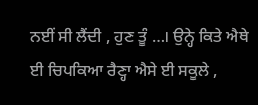ਨਈਂ ਸੀ ਲੈਂਦੀ , ਹੁਣ ਤੂੰ …। ਉਨ੍ਹੇ ਕਿਤੇ ਐਥੇ ਈ ਚਿਪਕਿਆ ਰੈਣ੍ਹਾ ਐਸੇ ਈ ਸਕੂਲੇ ,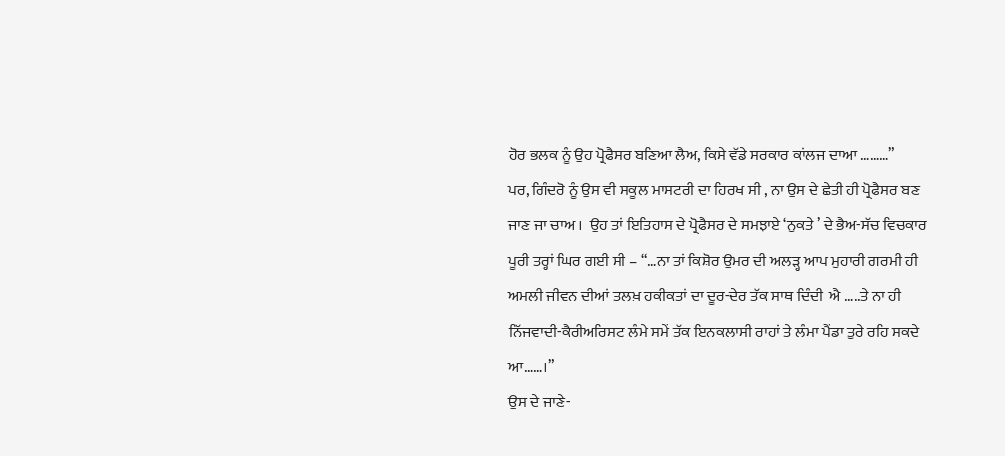ਹੋਰ ਭਲਕ ਨੂੰ ਉਹ ਪ੍ਰੋਫੈਸਰ ਬਣਿਆ ਲੈਅ, ਕਿਸੇ ਵੱਡੇ ਸਰਕਾਰ ਕਾਂਲਜ ਦਾਆ ………”
ਪਰ, ਗਿੰਦਰੋ ਨੂੰ ਉਸ ਵੀ ਸਕੂਲ ਮਾਸਟਰੀ ਦਾ ਹਿਰਖ ਸੀ , ਨਾ ਉਸ ਦੇ ਛੇਤੀ ਹੀ ਪ੍ਰੋਫੈਸਰ ਬਣ ਜਾਣ ਜਾ ਚਾਅ ।  ਉਹ ਤਾਂ ਇਤਿਹਾਸ ਦੇ ਪ੍ਰੋਫੈਸਰ ਦੇ ਸਮਝਾਏ ‘ਨੁਕਤੇ ’ ਦੇ ਭੈਅ-ਸੱਚ ਵਿਚਕਾਰ ਪੂਰੀ ਤਰ੍ਹਾਂ ਘਿਰ ਗਈ ਸੀ – “…ਨਾ ਤਾਂ ਕਿਸ਼ੋਰ ਉਮਰ ਦੀ ਅਲੜ੍ਹ ਆਪ ਮੁਹਾਰੀ ਗਰਮੀ ਹੀ ਅਮਲੀ ਜੀਵਨ ਦੀਆਂ ਤਲਖ਼ ਹਕੀਕਤਾਂ ਦਾ ਦੂਰ-ਦੇਰ ਤੱਕ ਸਾਥ ਦਿੰਦੀ  ਐ …..ਤੇ ਨਾ ਹੀ ਨਿੱਜਵਾਦੀ-ਕੈਰੀਅਰਿਸਟ ਲੰਮੇ ਸਮੇਂ ਤੱਕ ਇਨਕਲਾਸੀ ਰਾਹਾਂ ਤੇ ਲੰਮਾ ਪੈਂਡਾ ਤੁਰੇ ਰਹਿ ਸਕਦੇ ਆ……।”
ਉਸ ਦੇ ਜਾਣੇ-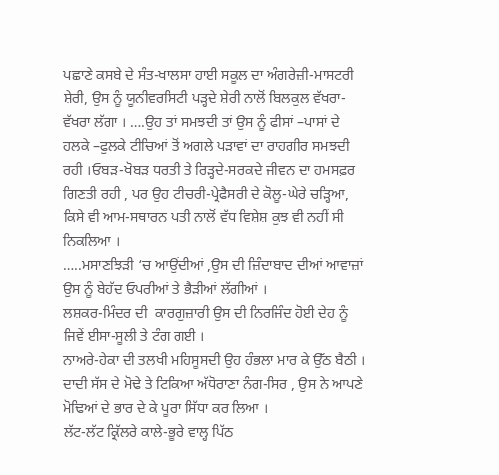ਪਛਾਣੇ ਕਸਬੇ ਦੇ ਸੰਤ-ਖਾਲਸਾ ਹਾਈ ਸਕੂਲ ਦਾ ਅੰਗਰੇਜ਼ੀ-ਮਾਸਟਰੀ ਸ਼ੇਰੀ, ਉਸ ਨੂੰ ਯੂਨੀਵਰਸਿਟੀ ਪੜ੍ਹਦੇ ਸ਼ੇਰੀ ਨਾਲੋਂ ਬਿਲਕੁਲ ਵੱਖਰਾ-ਵੱਖਰਾ ਲੱਗਾ । ….ਉਹ ਤਾਂ ਸਮਝਦੀ ਤਾਂ ਉਸ ਨੂੰ ਫੀਸਾਂ –ਪਾਸਾਂ ਦੇ ਹਲਕੇ –ਫੁਲਕੇ ਟੀਚਿਆਂ ਤੋਂ ਅਗਲੇ ਪੜਾਵਾਂ ਦਾ ਰਾਹਗੀਰ ਸਮਝਦੀ ਰਹੀ ।ਓਬੜ-ਖੋਬੜ ਧਰਤੀ ਤੇ ਰਿੜ੍ਹਦੇ-ਸਰਕਦੇ ਜੀਵਨ ਦਾ ਹਮਸਫ਼ਰ ਗਿਣਤੀ ਰਹੀ , ਪਰ ਉਹ ਟੀਚਰੀ-ਪ੍ਰੇਫੈਸਰੀ ਦੇ ਕੋਲੂ-ਘੇਰੇ ਚੜ੍ਹਿਆ, ਕਿਸੇ ਵੀ ਆਮ-ਸਥਾਰਨ ਪਤੀ ਨਾਲੋਂ ਵੱਧ ਵਿਸ਼ੇਸ਼ ਕੁਝ ਵੀ ਨਹੀਂ ਸੀ ਨਿਕਲਿਆ ।
…..ਮਸਾਣਝਿੜੀ ‘ਚ ਆਉਂਦੀਆਂ ,ਉਸ ਦੀ ਜ਼ਿੰਦਾਬਾਦ ਦੀਆਂ ਆਵਾਜ਼ਾਂ ਉਸ ਨੂੰ ਬੇਹੱਦ ਓਪਰੀਆਂ ਤੇ ਭੈੜੀਆਂ ਲੱਗੀਆਂ ।
ਲਸ਼ਕਰ-ਮਿੰਦਰ ਦੀ  ਕਾਰਗੁਜ਼ਾਰੀ ਉਸ ਦੀ ਨਿਰਜਿੰਦ ਹੋਈ ਦੇਹ ਨੂੰ ਜਿਵੇਂ ਈਸਾ-ਸੂਲੀ ਤੇ ਟੰਗ ਗਈ ।
ਨਾਅਰੇ-ਹੇਕਾ ਦੀ ਤਲਖੀ ਮਹਿਸੂਸਦੀ ਉਹ ਹੰਭਲਾ ਮਾਰ ਕੇ ਉੱਠ ਬੈਠੀ । ਦਾਦੀ ਸੱਸ ਦੇ ਮੋਢੇ ਤੇ ਟਿਕਿਆ ਅੱਧੋਰਾਣਾ ਨੰਗ-ਸਿਰ , ਉਸ ਨੇ ਆਪਣੇ ਮੋਢਿਆਂ ਦੇ ਭਾਰ ਦੇ ਕੇ ਪੂਰਾ ਸਿੱਧਾ ਕਰ ਲਿਆ ।
ਲੱਟ-ਲੱਟ ਕ੍ਰਿੱਲਰੇ ਕਾਲੇ-ਭੂਰੇ ਵਾਲ੍ਹ ਪਿੱਠ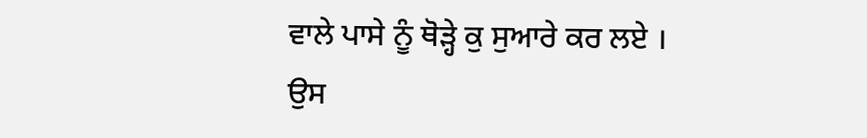ਵਾਲੇ ਪਾਸੇ ਨੂੰ ਥੋੜ੍ਹੇ ਕੁ ਸੁਆਰੇ ਕਰ ਲਏ ।
ਉਸ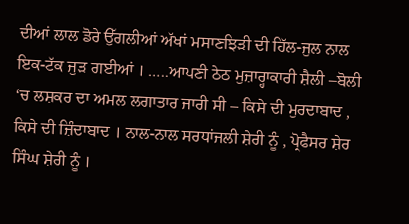ਦੀਆਂ ਲਾਲ ਡੋਰੇ ਉੱਗਲੀਆਂ ਅੱਖਾਂ ਮਸਾਣਝਿੜੀ ਦੀ ਹਿੱਲ-ਜੁਲ ਨਾਲ ਇਕ-ਟੱਕ ਜੁੜ ਗਈਆਂ । …..ਆਪਣੀ ਠੇਠ ਮੁਜ਼ਾਰ੍ਹਾਕਾਰੀ ਸ਼ੈਲੀ –ਬੋਲੀ ‘ਚ ਲਸ਼ਕਰ ਦਾ ਅਮਲ ਲਗਾਤਾਰ ਜਾਰੀ ਸੀ – ਕਿਸੇ ਦੀ ਮੁਰਦਾਬਾਦ , ਕਿਸੇ ਦੀ ਜ਼ਿੰਦਾਬਾਦ । ਨਾਲ-ਨਾਲ ਸਰਧਾਂਜਲੀ ਸ਼ੇਰੀ ਨੂੰ , ਪ੍ਰੋਫੈਸਰ ਸ਼ੇਰ ਸਿੰਘ ਸ਼ੇਰੀ ਨੂੰ ।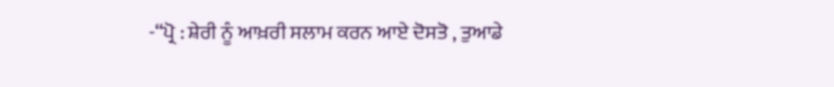-“ਪ੍ਰੋ : ਸ਼ੇਰੀ ਨੂੰ ਆਖ਼ਰੀ ਸਲਾਮ ਕਰਨ ਆਏ ਦੋਸਤੋ , ਤੁਆਡੇ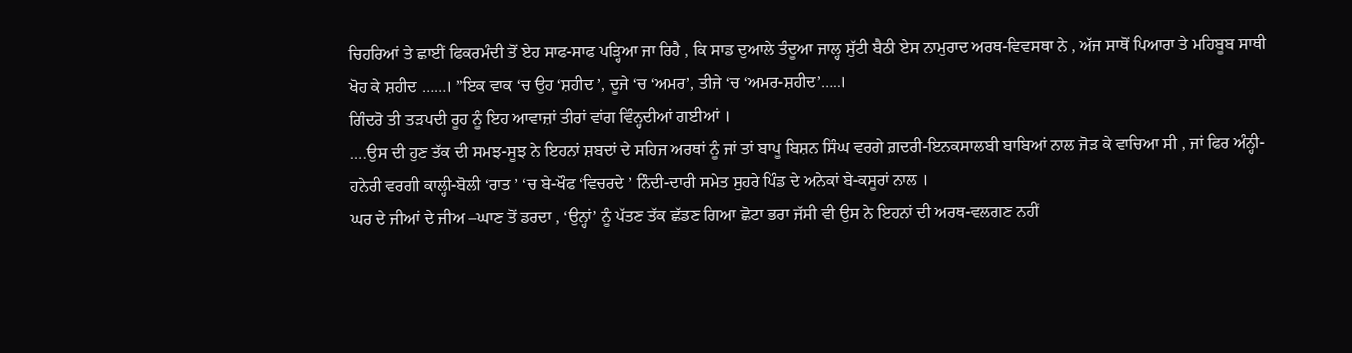ਚਿਹਰਿਆਂ ਤੇ ਛਾਈਂ ਫਿਕਰਮੰਦੀ ਤੋਂ ਏਹ ਸਾਫ-ਸਾਫ ਪੜ੍ਹਿਆ ਜਾ ਰਿਹੈ , ਕਿ ਸਾਡ ਦੁਆਲੇ ਤੰਦੂਆ ਜਾਲ੍ਹ ਸੁੱਟੀ ਬੈਠੀ ਏਸ ਨਾਮੁਰਾਦ ਅਰਥ-ਵਿਵਸਥਾ ਨੇ , ਅੱਜ ਸਾਥੋਂ ਪਿਆਰਾ ਤੇ ਮਹਿਬੂਬ ਸਾਥੀ ਖੋਹ ਕੇ ਸ਼ਹੀਦ ……। ”ਇਕ ਵਾਕ ‘ਚ ਉਹ ‘ਸ਼ਹੀਦ ’, ਦੂਜੇ ‘ਚ ‘ਅਮਰ’, ਤੀਜੇ ‘ਚ ‘ਅਮਰ-ਸ਼ਹੀਦ’…..।
ਗਿੰਦਰੋ ਤੀ ਤੜਪਦੀ ਰੂਹ ਨੂੰ ਇਹ ਆਵਾਜ਼ਾਂ ਤੀਰਾਂ ਵਾਂਗ ਵਿੰਨ੍ਹਦੀਆਂ ਗਈਆਂ ।
….ਉਸ ਦੀ ਹੁਣ ਤੱਕ ਦੀ ਸਮਝ-ਸੂਝ ਨੇ ਇਹਨਾਂ ਸ਼ਬਦਾਂ ਦੇ ਸਹਿਜ ਅਰਥਾਂ ਨੂੰ ਜਾਂ ਤਾਂ ਬਾਪੂ ਬਿਸ਼ਨ ਸਿੰਘ ਵਰਗੇ ਗ਼ਦਰੀ-ਇਨਕਸਾਲਬੀ ਬਾਬਿਆਂ ਨਾਲ ਜੋੜ ਕੇ ਵਾਚਿਆ ਸੀ , ਜਾਂ ਫਿਰ ਅੰਨ੍ਹੀ-ਹਨੇਰੀ ਵਰਗੀ ਕਾਲ੍ਹੀ-ਬੋਲੀ ‘ਰਾਤ ’ ‘ਚ ਬੇ-ਖੌਫ ‘ਵਿਚਰਦੇ ’ ਨਿੰਦੀ-ਦਾਰੀ ਸਮੇਤ ਸੁਹਰੇ ਪਿੰਡ ਦੇ ਅਨੇਕਾਂ ਬੇ-ਕਸੂਰਾਂ ਨਾਲ ।
ਘਰ ਦੇ ਜੀਆਂ ਦੇ ਜੀਅ –ਘਾਣ ਤੋਂ ਡਰਦਾ , ‘ਉਨ੍ਹਾਂ’ ਨੂੰ ਪੱਤਣ ਤੱਕ ਛੱਡਣ ਗਿਆ ਛੋਟਾ ਭਰਾ ਜੱਸੀ ਵੀ ਉਸ ਨੇ ਇਹਨਾਂ ਦੀ ਅਰਥ-ਵਲਗਣ ਨਹੀਂ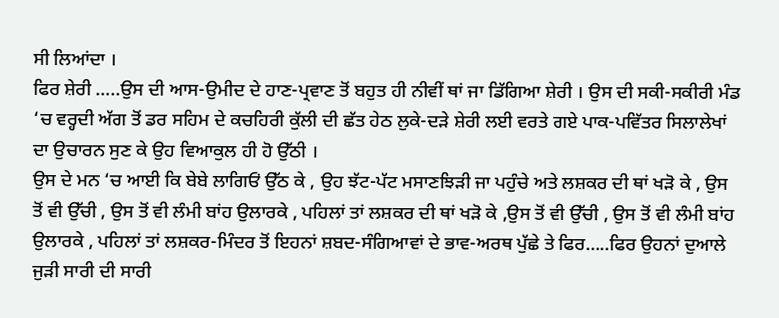ਸੀ ਲਿਆਂਦਾ ।
ਫਿਰ ਸ਼ੇਰੀ …..ਉਸ ਦੀ ਆਸ-ਉਮੀਦ ਦੇ ਹਾਣ-ਪ੍ਰਵਾਣ ਤੋਂ ਬਹੁਤ ਹੀ ਨੀਵੀਂ ਥਾਂ ਜਾ ਡਿੱਗਿਆ ਸ਼ੇਰੀ । ਉਸ ਦੀ ਸਕੀ-ਸਕੀਰੀ ਮੰਡ ‘ਚ ਵਰ੍ਹਦੀ ਅੱਗ ਤੋਂ ਡਰ ਸਹਿਮ ਦੇ ਕਚਹਿਰੀ ਕੁੱਲੀ ਦੀ ਛੱਤ ਹੇਠ ਲੁਕੇ-ਦੜੇ ਸ਼ੇਰੀ ਲਈ ਵਰਤੇ ਗਏ ਪਾਕ-ਪਵਿੱਤਰ ਸਿਲਾਲੇਖਾਂ ਦਾ ਉਚਾਰਨ ਸੁਣ ਕੇ ਉਹ ਵਿਆਕੁਲ ਹੀ ਹੋ ਉੱਠੀ ।
ਉਸ ਦੇ ਮਨ ‘ਚ ਆਈ ਕਿ ਬੇਬੇ ਲਾਗਿਓਂ ਉੱਠ ਕੇ , ਉਹ ਝੱਟ-ਪੱਟ ਮਸਾਣਝਿੜੀ ਜਾ ਪਹੁੰਚੇ ਅਤੇ ਲਸ਼ਕਰ ਦੀ ਥਾਂ ਖੜੋ ਕੇ , ਉਸ ਤੋਂ ਵੀ ਉੱਚੀ , ਉਸ ਤੋਂ ਵੀ ਲੰਮੀ ਬਾਂਹ ਉਲਾਰਕੇ , ਪਹਿਲਾਂ ਤਾਂ ਲਸ਼ਕਰ ਦੀ ਥਾਂ ਖੜੋ ਕੇ ,ਉਸ ਤੋਂ ਵੀ ਉੱਚੀ , ਉਸ ਤੋਂ ਵੀ ਲੰਮੀ ਬਾਂਹ ਉਲਾਰਕੇ , ਪਹਿਲਾਂ ਤਾਂ ਲਸ਼ਕਰ-ਮਿੰਦਰ ਤੋਂ ਇਹਨਾਂ ਸ਼ਬਦ-ਸੰਗਿਆਵਾਂ ਦੇ ਭਾਵ-ਅਰਥ ਪੁੱਛੇ ਤੇ ਫਿਰ…..ਫਿਰ ਉਹਨਾਂ ਦੁਆਲੇ ਜੁੜੀ ਸਾਰੀ ਦੀ ਸਾਰੀ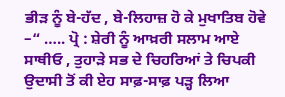ਭੀੜ ਨੂੰ ਬੇ-ਹੱਦ , ਬੇ-ਲਿਹਾਜ਼ ਹੋ ਕੇ ਮੁਖਾਤਿਬ ਹੋਵੇ –“ ….. ਪ੍ਰੋ : ਸ਼ੇਰੀ ਨੂੰ ਆਖ਼ਰੀ ਸਲਾਮ ਆਏ ਸਾਥੀਓ , ਤੁਹਾੜੇ ਸਭ ਦੇ ਚਿਹਰਿਆਂ ਤੇ ਚਿਪਕੀ ਉਦਾਸੀ ਤੋਂ ਕੀ ਏਹ ਸਾਫ਼-ਸਾਫ਼ ਪੜ੍ਹ ਲਿਆ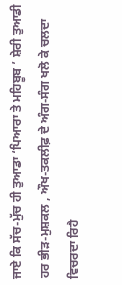ਜਾਏ ਕਿ ਸੱਚ-ਮੁੱਚ ਹੀ ਤੁਆਡਾ ‘ਪਿਆਰਾ ਤੇ ਮਹਿਬੂਬ ’ ਸ਼ੇਰੀ ਤੁਆਡੀ ਹਰ ਭੀੜ-ਮੁਸ਼ਕਲ , ਔਖ-ਤਕਲੀਫ਼ ਦੇ ਅੰਗ-ਸੰਗ ਖਲੋ ਕੇ ਚਲਦਾ ਵਿਚਰਦਾ ਰਿਹੈ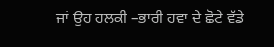ਜਾਂ ਉਹ ਹਲਕੀ –ਭਾਰੀ ਹਵਾ ਦੇ ਛੋਟੇ ਵੱਡੇ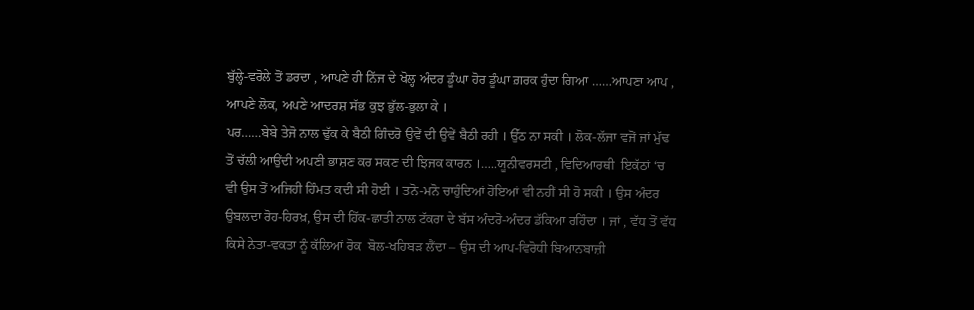ਬੁੱਲ੍ਹੇ-ਵਰੋਲੇ ਤੋਂ ਡਰਦਾ , ਆਪਣੇ ਹੀ ਨਿੱਜ ਦੇ ਖੋਲ੍ਹ ਅੰਦਰ ਡੂੰਘਾ ਹੋਰ ਡੂੰਘਾ ਗ਼ਰਕ ਹੁੰਦਾ ਗਿਆ ……ਆਪਣਾ ਆਪ , ਆਪਣੇ ਲੋਕ, ਅਪਣੇ ਆਦਰਸ਼ ਸੱਭ ਕੁਝ ਭੁੱਲ-ਭੁਲਾ ਕੇ ।
ਪਰ……ਬੇਬੇ ਤੇਜੋ ਨਾਲ ਢੁੱਕ ਕੇ ਬੈਠੀ ਗਿੰਦਰੋ ਉਵੇਂ ਦੀ ਉਵੇਂ ਬੈਠੀ ਰਹੀ । ਉੱਠ ਨਾ ਸਕੀ । ਲੋਕ-ਲੱਜਾ ਵਜੋਂ ਜਾਂ ਮੁੱਢ ਤੋਂ ਚੱਲੀ ਆਉਂਦੀ ਅਪਣੀ ਭਾਸ਼ਣ ਕਰ ਸਕਣ ਦੀ ਝਿਜਕ ਕਾਰਨ ।…..ਯੂਨੀਵਰਸਟੀ , ਵਿਦਿਆਰਥੀ  ਇਕੱਠਾਂ ‘ਚ ਵੀ ਉਸ ਤੋਂ ਅਜਿਹੀ ਹਿੰਮਤ ਕਦੀ ਸੀ ਹੋਈ । ਤਨੋ-ਮਨੋ ਚਾਹੁੰਦਿਆਂ ਹੋਇਆਂ ਵੀ ਨਹੀਂ ਸੀ ਹੋ ਸਕੀ । ਉਸ ਅੰਦਰ ਉਬਲਦਾ ਰੋਹ-ਹਿਰਖ਼, ਉਸ ਦੀ ਹਿੱਕ-ਛਾਤੀ ਨਾਲ ਟੱਕਰਾ ਦੇ ਬੱਸ ਅੰਦਰੋ-ਅੰਦਰ ਡੱਕਿਆ ਰਹਿੰਦਾ । ਜਾਂ , ਵੱਧ ਤੋਂ ਵੱਧ ਕਿਸੇ ਨੇਤਾ-ਵਕਤਾ ਨੂੰ ਕੱਲਿਆਂ ਰੋਕ  ਬੋਲ-ਖਹਿਬੜ ਲੈਂਦਾ – ਉਸ ਦੀ ਆਪ-ਵਿਰੋਧੀ ਬਿਆਨਬਾਜ਼ੀ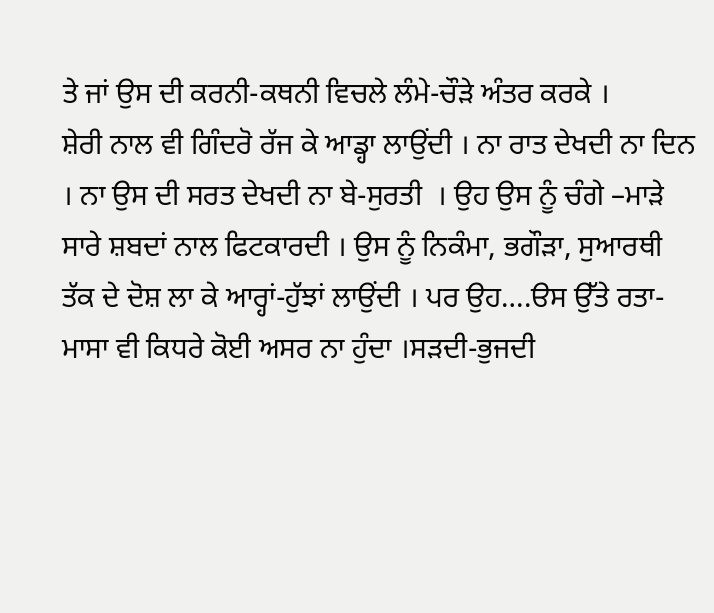ਤੇ ਜਾਂ ਉਸ ਦੀ ਕਰਨੀ-ਕਥਨੀ ਵਿਚਲੇ ਲੰਮੇ-ਚੌੜੇ ਅੰਤਰ ਕਰਕੇ ।
ਸ਼ੇਰੀ ਨਾਲ ਵੀ ਗਿੰਦਰੋ ਰੱਜ ਕੇ ਆਡ੍ਹਾ ਲਾਉਂਦੀ । ਨਾ ਰਾਤ ਦੇਖਦੀ ਨਾ ਦਿਨ । ਨਾ ਉਸ ਦੀ ਸਰਤ ਦੇਖਦੀ ਨਾ ਬੇ-ਸੁਰਤੀ  । ਉਹ ਉਸ ਨੂੰ ਚੰਗੇ –ਮਾੜੇ ਸਾਰੇ ਸ਼ਬਦਾਂ ਨਾਲ ਫਿਟਕਾਰਦੀ । ਉਸ ਨੂੰ ਨਿਕੰਮਾ, ਭਗੌੜਾ, ਸੁਆਰਥੀ ਤੱਕ ਦੇ ਦੋਸ਼ ਲਾ ਕੇ ਆਰ੍ਹਾਂ-ਹੁੱਝਾਂ ਲਾਉਂਦੀ । ਪਰ ਉਹ….ੳਸ ਉੱਤੇ ਰਤਾ-ਮਾਸਾ ਵੀ ਕਿਧਰੇ ਕੋਈ ਅਸਰ ਨਾ ਹੁੰਦਾ ।ਸੜਦੀ-ਭੁਜਦੀ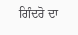ਗਿੰਦਰੋ ਦਾ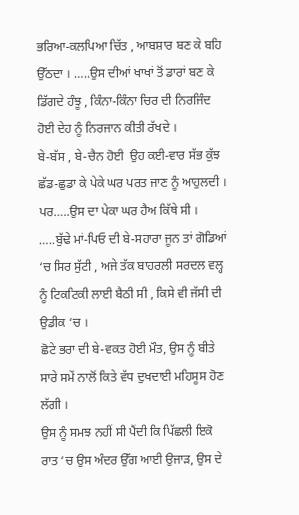ਭਰਿਆ-ਕਲਪਿਆ ਚਿੱਤ , ਆਬਸ਼ਾਰ ਬਣ ਕੇ ਬਹਿ ਉੱਠਦਾ । …..ਉਸ ਦੀਆਂ ਖਾਖਾਂ ਤੋਂ ਡਾਰਾਂ ਬਣ ਕੇ ਡਿੱਗਦੇ ਹੰਝੂ , ਕਿੰਨਾ-ਕਿੰਨਾ ਚਿਰ ਦੀ ਨਿਰਜਿੰਦ ਹੋਈ ਦੇਹ ਨੂੰ ਨਿਰਜਾਨ ਕੀਤੀ ਰੱਖਦੇ ।
ਬੇ-ਬੱਸ , ਬੇ-ਚੈਨ ਹੋਈ  ਉਹ ਕਈ-ਵਾਰ ਸੱਭ ਕੁੱਝ ਛੱਡ-ਛੁਡਾ ਕੇ ਪੇਕੇ ਘਰ ਪਰਤ ਜਾਣ ਨੂੰ ਆਹੁਲਦੀ । ਪਰ…..ਉਸ ਦਾ ਪੇਕਾ ਘਰ ਹੈਅ ਕਿੱਥੇ ਸੀ । …..ਬੁੱਢੇ ਮਾਂ-ਪਿਓ ਦੀ ਬੇ-ਸਹਾਰਾ ਜੂਨ ਤਾਂ ਗੋਡਿਆਂ ‘ਚ ਸਿਰ ਸੁੱਟੀ , ਅਜੇ ਤੱਕ ਬਾਹਰਲੀ ਸਰਦਲ ਵਲ੍ਹ ਨੂੰ ਟਿਕਟਿਕੀ ਲਾਈ ਬੈਠੀ ਸੀ , ਕਿਸੇ ਵੀ ਜੱਸੀ ਦੀ ਉਡੀਕ ‘ਚ ।
ਛੋਟੇ ਭਰਾ ਦੀ ਬੇ-ਵਕਤ ਹੋਈ ਮੌਤ, ਉਸ ਨੂੰ ਬੀਤੇ ਸਾਰੇ ਸਮੇਂ ਨਾਲੋਂ ਕਿਤੇ ਵੱਧ ਦੁਖਦਾਈ ਮਹਿਸੂਸ ਹੋਣ ਲੱਗੀ ।
ਉਸ ਨੂੰ ਸਮਝ ਨਹੀਂ ਸੀ ਪੈਂਦੀ ਕਿ ਪਿੱਛਲੀ ਇਕੋ ਰਾਤ ‘ਚ ਉਸ ਅੰਦਰ ਉੱਗ ਆਈ ਉਜਾੜ, ਉਸ ਦੇ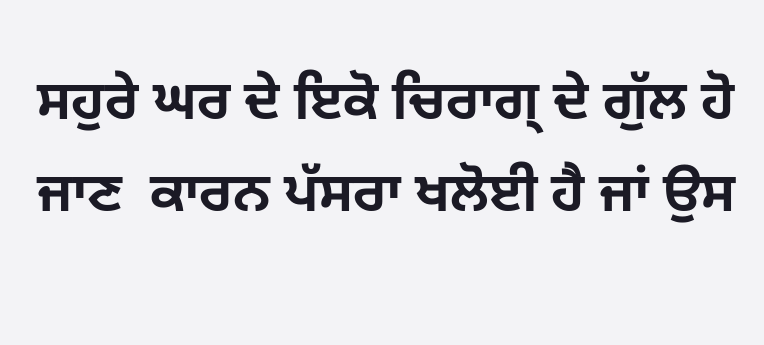ਸਹੁਰੇ ਘਰ ਦੇ ਇਕੋ ਚਿਰਾਗ੍ ਦੇ ਗੁੱਲ ਹੋ ਜਾਣ  ਕਾਰਨ ਪੱਸਰਾ ਖਲੋਈ ਹੈ ਜਾਂ ਉਸ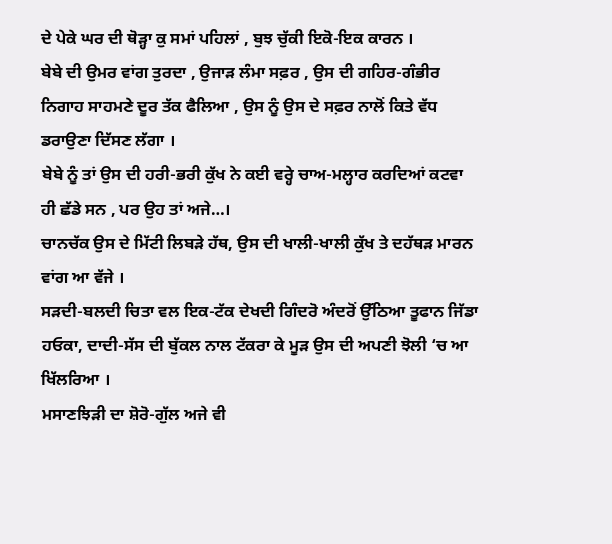ਦੇ ਪੇਕੇ ਘਰ ਦੀ ਥੋੜ੍ਹਾ ਕੁ ਸਮਾਂ ਪਹਿਲਾਂ , ਬੁਝ ਚੁੱਕੀ ਇਕੋ-ਇਕ ਕਾਰਨ ।
ਬੇਬੇ ਦੀ ਉਮਰ ਵਾਂਗ ਤੁਰਦਾ , ਉਜਾੜ ਲੰਮਾ ਸਫ਼ਰ , ਉਸ ਦੀ ਗਹਿਰ-ਗੰਭੀਰ ਨਿਗਾਹ ਸਾਹਮਣੇ ਦੂਰ ਤੱਕ ਫੈਲਿਆ , ਉਸ ਨੂੰ ਉਸ ਦੇ ਸਫ਼ਰ ਨਾਲੋਂ ਕਿਤੇ ਵੱਧ ਡਰਾਉਣਾ ਦਿੱਸਣ ਲੱਗਾ ।
ਬੇਬੇ ਨੂੰ ਤਾਂ ਉਸ ਦੀ ਹਰੀ-ਭਰੀ ਕੁੱਖ ਨੇ ਕਈ ਵਰ੍ਹੇ ਚਾਅ-ਮਲ੍ਹਾਰ ਕਰਦਿਆਂ ਕਟਵਾ ਹੀ ਛੱਡੇ ਸਨ , ਪਰ ਉਹ ਤਾਂ ਅਜੇ…।
ਚਾਨਚੱਕ ਉਸ ਦੇ ਮਿੱਟੀ ਲਿਬੜੇ ਹੱਥ, ਉਸ ਦੀ ਖਾਲੀ-ਖਾਲੀ ਕੁੱਖ ਤੇ ਦਹੱਥੜ ਮਾਰਨ ਵਾਂਗ ਆ ਵੱਜੇ ।
ਸੜਦੀ-ਬਲਦੀ ਚਿਤਾ ਵਲ ਇਕ-ਟੱਕ ਦੇਖਦੀ ਗਿੰਦਰੋ ਅੰਦਰੋਂ ਉੱਠਿਆ ਤੂਫਾਨ ਜਿੱਡਾ ਹਓਕਾ, ਦਾਦੀ-ਸੱਸ ਦੀ ਬੁੱਕਲ ਨਾਲ ਟੱਕਰਾ ਕੇ ਮੂੜ ਉਸ ਦੀ ਅਪਣੀ ਝੋਲੀ ‘ਚ ਆ ਖਿੱਲਰਿਆ ।
ਮਸਾਣਝਿੜੀ ਦਾ ਸ਼ੋਰੋ-ਗੁੱਲ ਅਜੇ ਵੀ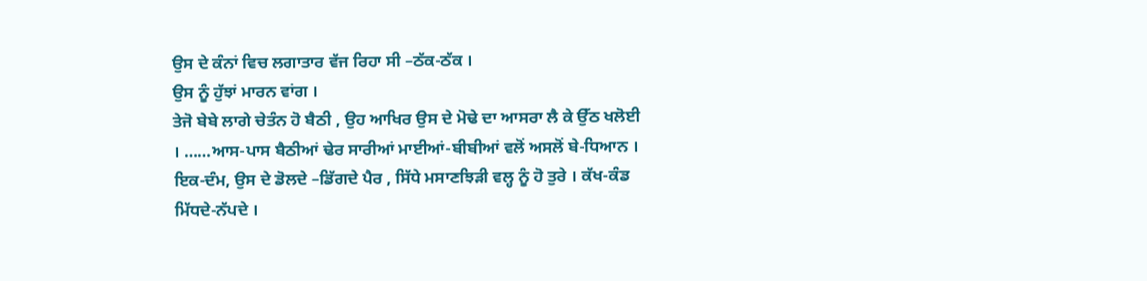ਉਸ ਦੇ ਕੰਨਾਂ ਵਿਚ ਲਗਾਤਾਰ ਵੱਜ ਰਿਹਾ ਸੀ –ਠੱਕ-ਠੱਕ ।
ਉਸ ਨੂੰ ਹੁੱਝਾਂ ਮਾਰਨ ਵਾਂਗ ।
ਤੇਜੋ ਬੇਬੇ ਲਾਗੇ ਚੇਤੰਨ ਹੋ ਬੈਠੀ , ਉਹ ਆਖਿਰ ਉਸ ਦੇ ਮੋਢੇ ਦਾ ਆਸਰਾ ਲੈ ਕੇ ਉੱਠ ਖਲੋਈ । ……ਆਸ-ਪਾਸ ਬੈਠੀਆਂ ਢੇਰ ਸਾਰੀਆਂ ਮਾਈਆਂ-ਬੀਬੀਆਂ ਵਲੋਂ ਅਸਲੋਂ ਬੇ-ਧਿਆਨ ।
ਇਕ-ਦੰਮ, ਉਸ ਦੇ ਡੋਲਦੇ –ਡਿੱਗਦੇ ਪੈਰ , ਸਿੱਧੇ ਮਸਾਣਝਿੜੀ ਵਲ੍ਹ ਨੂੰ ਹੋ ਤੁਰੇ । ਕੱਖ-ਕੰਡ ਮਿੱਧਦੇ-ਨੱਪਦੇ ।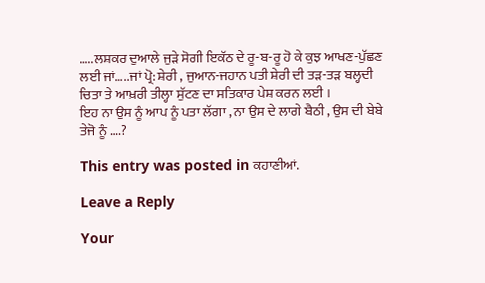…..ਲਸ਼ਕਰ ਦੁਆਲੇ ਜੁੜੇ ਸੋਗੀ ਇਕੱਠ ਦੇ ਰੂ-ਬ-ਰੂ ਹੋ ਕੇ ਕੁਝ ਆਖਣ-ਪੁੱਛਣ ਲਈ ਜਾਂ…..ਜਾਂ ਪ੍ਰੋ: ਸ਼ੇਰੀ , ਜੁਆਨ-ਜਹਾਨ ਪਤੀ ਸ਼ੇਰੀ ਦੀ ਤੜ-ਤੜ ਬਲ੍ਹਦੀ ਚਿਤਾ ਤੇ ਆਖ਼ਰੀ ਤੀਲ੍ਹਾ ਸੁੱਟਣ ਦਾ ਸਤਿਕਾਰ ਪੇਸ਼ ਕਰਨ ਲਈ ।
ਇਹ ਨਾ ਉਸ ਨੂੰ ਆਪ ਨੂੰ ਪਤਾ ਲੱਗਾ , ਨਾ ਉਸ ਦੇ ਲਾਗੇ ਬੈਠੀ , ਉਸ ਦੀ ਬੇਬੇ ਤੇਜੋ ਨੂੰ ….?

This entry was posted in ਕਹਾਣੀਆਂ.

Leave a Reply

Your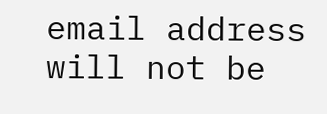email address will not be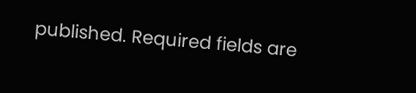published. Required fields are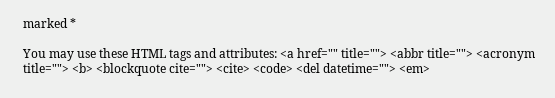marked *

You may use these HTML tags and attributes: <a href="" title=""> <abbr title=""> <acronym title=""> <b> <blockquote cite=""> <cite> <code> <del datetime=""> <em>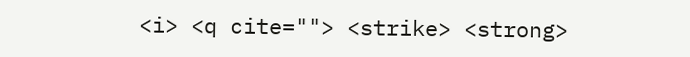<i> <q cite=""> <strike> <strong>